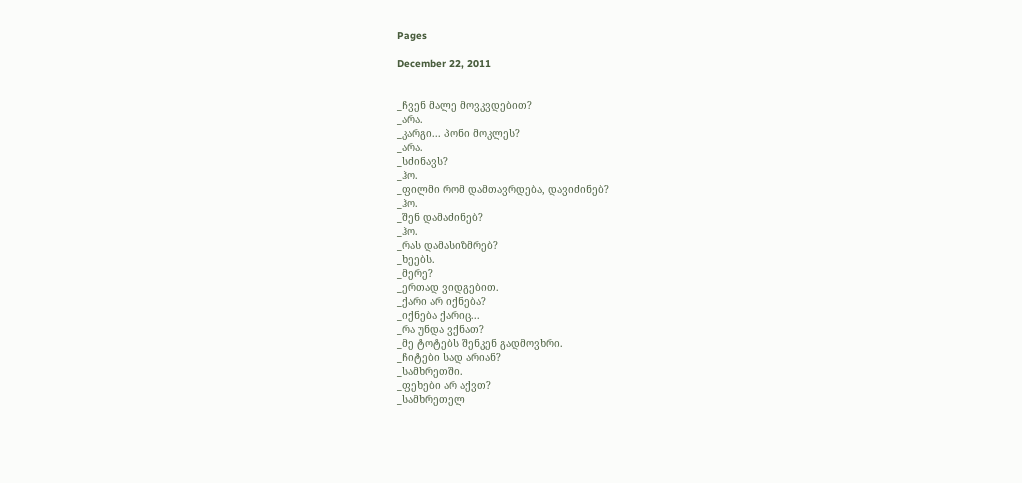Pages

December 22, 2011


_ჩვენ მალე მოვკვდებით?
_არა.
_კარგი... პონი მოკლეს?
_არა.
_სძინავს?
_ჰო.
_ფილმი რომ დამთავრდება, დავიძინებ?
_ჰო.
_შენ დამაძინებ?
_ჰო.
_რას დამასიზმრებ?
_ხეებს.
_მერე?
_ერთად ვიდგებით.
_ქარი არ იქნება?
_იქნება ქარიც...
_რა უნდა ვქნათ?
_მე ტოტებს შენკენ გადმოვხრი.
_ჩიტები სად არიან?
_სამხრეთში.
_ფეხები არ აქვთ?
_სამხრეთელ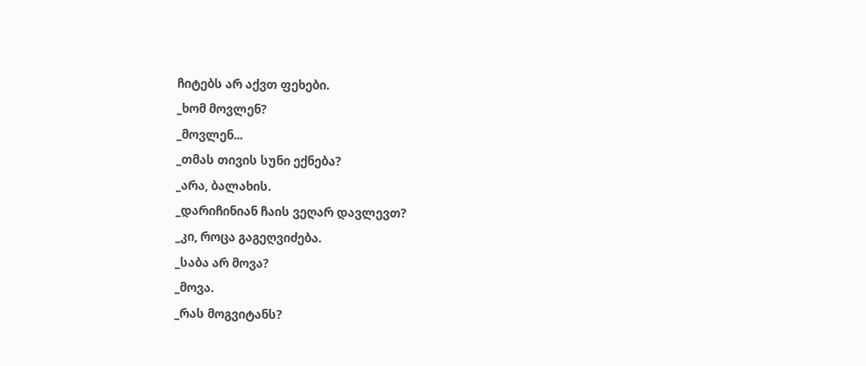ჩიტებს არ აქვთ ფეხები.
_ხომ მოვლენ?
_მოვლენ...
_თმას თივის სუნი ექნება?
_არა, ბალახის.
_დარიჩინიან ჩაის ვეღარ დავლევთ?
_კი, როცა გაგეღვიძება.
_საბა არ მოვა?
_მოვა.
_რას მოგვიტანს?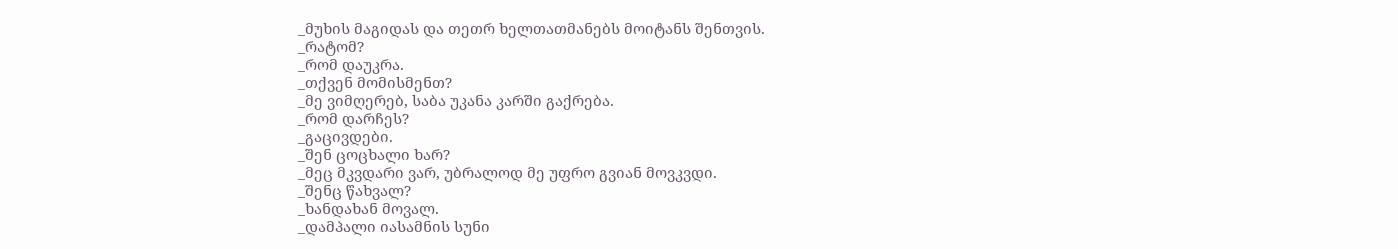_მუხის მაგიდას და თეთრ ხელთათმანებს მოიტანს შენთვის.
_რატომ?
_რომ დაუკრა.
_თქვენ მომისმენთ?
_მე ვიმღერებ, საბა უკანა კარში გაქრება.
_რომ დარჩეს?
_გაცივდები.
_შენ ცოცხალი ხარ?
_მეც მკვდარი ვარ, უბრალოდ მე უფრო გვიან მოვკვდი.
_შენც წახვალ?
_ხანდახან მოვალ.
_დამპალი იასამნის სუნი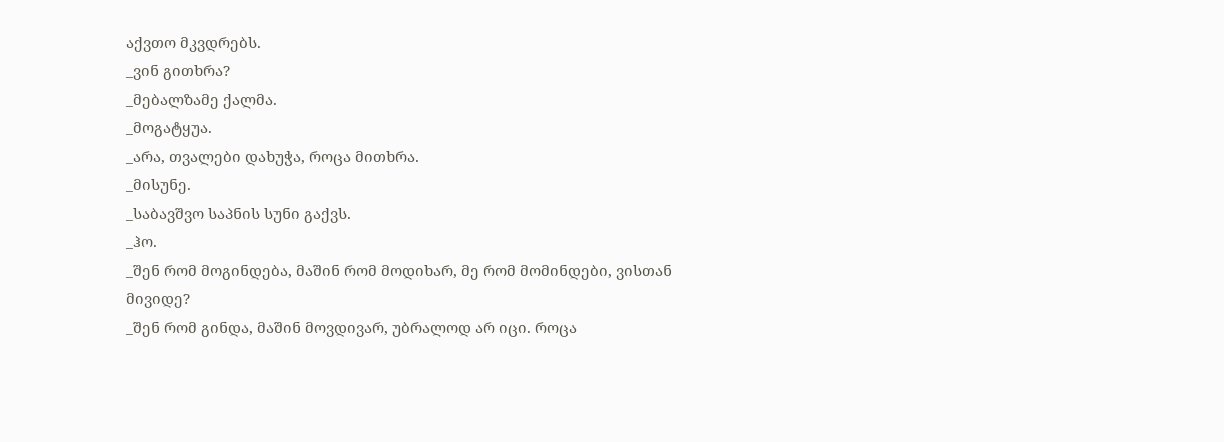აქვთო მკვდრებს.
_ვინ გითხრა?
_მებალზამე ქალმა.
_მოგატყუა.
_არა, თვალები დახუჭა, როცა მითხრა.
_მისუნე.
_საბავშვო საპნის სუნი გაქვს.
_ჰო.
_შენ რომ მოგინდება, მაშინ რომ მოდიხარ, მე რომ მომინდები, ვისთან მივიდე?
_შენ რომ გინდა, მაშინ მოვდივარ, უბრალოდ არ იცი. როცა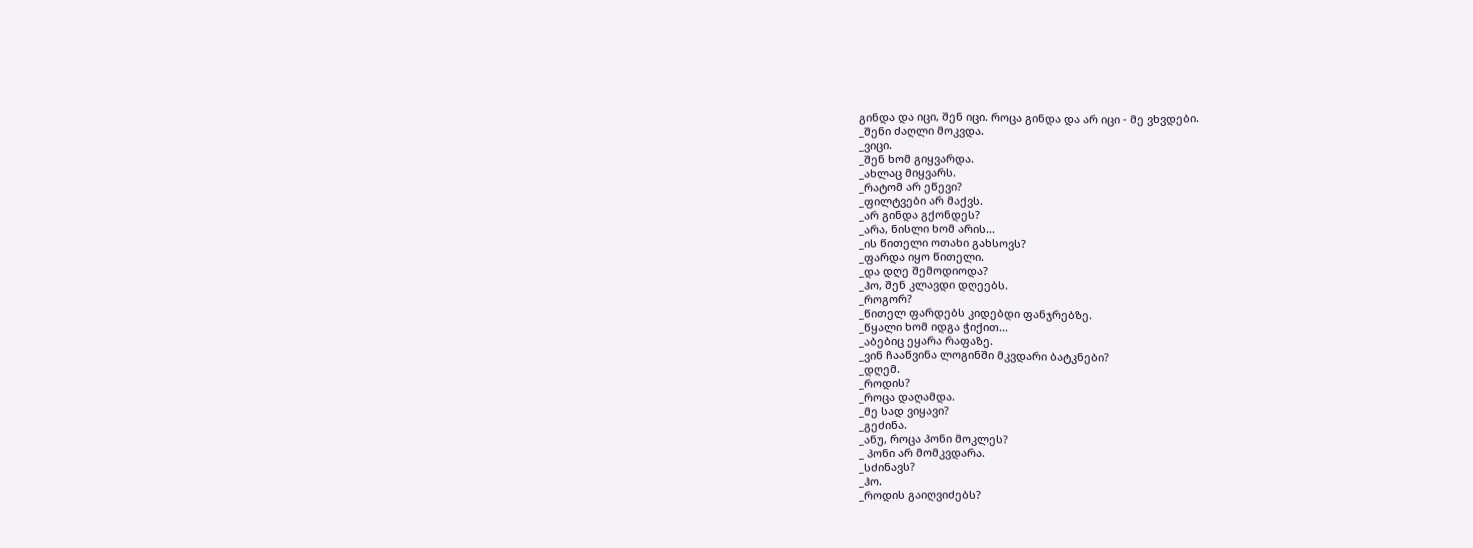გინდა და იცი, შენ იცი. როცა გინდა და არ იცი - მე ვხვდები.
_შენი ძაღლი მოკვდა.
_ვიცი.
_შენ ხომ გიყვარდა.
_ახლაც მიყვარს.
_რატომ არ ეწევი?
_ფილტვები არ მაქვს.
_არ გინდა გქონდეს?
_არა, ნისლი ხომ არის...
_ის წითელი ოთახი გახსოვს?
_ფარდა იყო წითელი.
_და დღე შემოდიოდა?
_ჰო, შენ კლავდი დღეებს.
_როგორ?
_წითელ ფარდებს კიდებდი ფანჯრებზე.
_წყალი ხომ იდგა ჭიქით...
_აბებიც ეყარა რაფაზე.
_ვინ ჩააწვინა ლოგინში მკვდარი ბატკნები?
_დღემ.
_როდის?
_როცა დაღამდა.
_მე სად ვიყავი?
_გეძინა.
_ანუ, როცა პონი მოკლეს?
_ პონი არ მომკვდარა.
_სძინავს?
_ჰო.
_როდის გაიღვიძებს?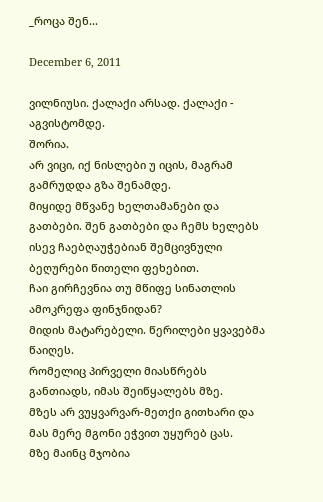_როცა შენ...

December 6, 2011

ვილნიუსი. ქალაქი არსად. ქალაქი - აგვისტომდე.
შორია.
არ ვიცი, იქ ნისლები უ იცის, მაგრამ გამრუდდა გზა შენამდე.
მიყიდე მწვანე ხელთამანები და გათბები. შენ გათბები და ჩემს ხელებს ისევ ჩაებღაუჭებიან შემცივნული ბეღურები წითელი ფეხებით.
ჩაი გირჩევნია თუ მწიფე სინათლის ამოკრეფა ფინჯნიდან?
მიდის მატარებელი. წერილები ყვავებმა წაიღეს.
რომელიც პირველი მიასწრებს განთიადს, იმას შეიწყალებს მზე.
მზეს არ ვუყვარვარ-მეთქი გითხარი და მას მერე მგონი ეჭვით უყურებ ცას.
მზე მაინც მჯობია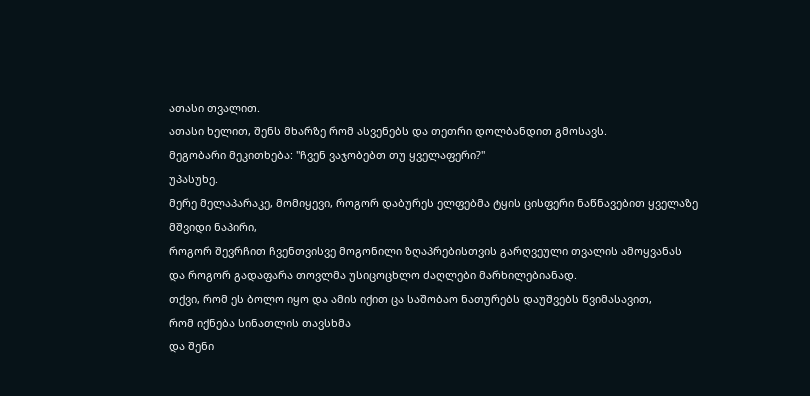ათასი თვალით.
ათასი ხელით, შენს მხარზე რომ ასვენებს და თეთრი დოლბანდით გმოსავს.
მეგობარი მეკითხება: "ჩვენ ვაჯობებთ თუ ყველაფერი?"
უპასუხე.
მერე მელაპარაკე, მომიყევი, როგორ დაბურეს ელფებმა ტყის ცისფერი ნაწნავებით ყველაზე მშვიდი ნაპირი,
როგორ შევრჩით ჩვენთვისვე მოგონილი ზღაპრებისთვის გარღვეული თვალის ამოყვანას
და როგორ გადაფარა თოვლმა უსიცოცხლო ძაღლები მარხილებიანად.
თქვი, რომ ეს ბოლო იყო და ამის იქით ცა საშობაო ნათურებს დაუშვებს წვიმასავით,
რომ იქნება სინათლის თავსხმა
და შენი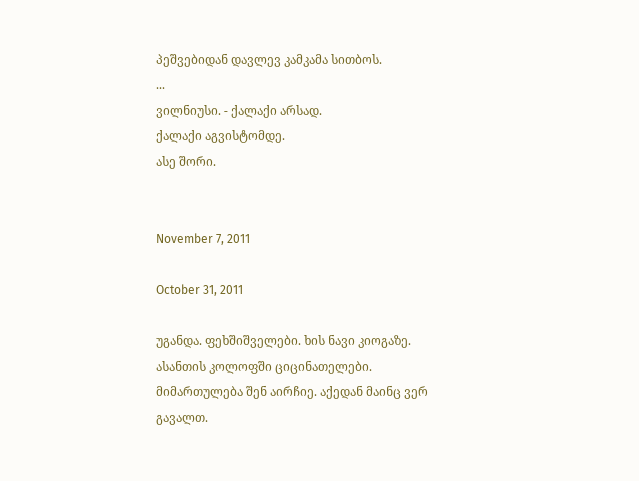პეშვებიდან დავლევ კამკამა სითბოს.
...
ვილნიუსი. - ქალაქი არსად.
ქალაქი აგვისტომდე.
ასე შორი.


November 7, 2011

October 31, 2011

უგანდა. ფეხშიშველები. ხის ნავი კიოგაზე. ასანთის კოლოფში ციცინათელები.
მიმართულება შენ აირჩიე. აქედან მაინც ვერ გავალთ.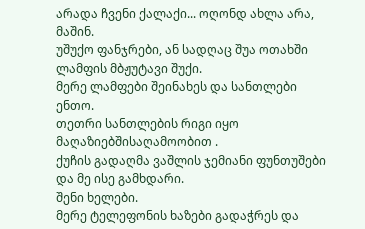არადა ჩვენი ქალაქი... ოღონდ ახლა არა, მაშინ.
უშუქო ფანჯრები, ან სადღაც შუა ოთახში ლამფის მბჟუტავი შუქი.
მერე ლამფები შეინახეს და სანთლები ენთო.
თეთრი სანთლების რიგი იყო მაღაზიებშისაღამოობით .
ქუჩის გადაღმა ვაშლის ჯემიანი ფუნთუშები და მე ისე გამხდარი.
შენი ხელები.
მერე ტელეფონის ხაზები გადაჭრეს და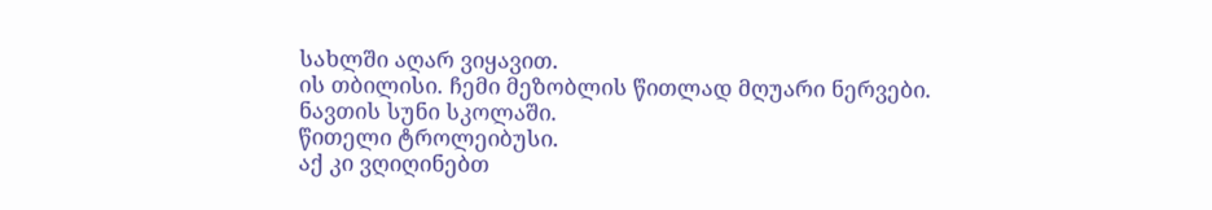სახლში აღარ ვიყავით.
ის თბილისი. ჩემი მეზობლის წითლად მღუარი ნერვები.
ნავთის სუნი სკოლაში.
წითელი ტროლეიბუსი.
აქ კი ვღიღინებთ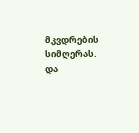მკვდრების სიმღერას.
და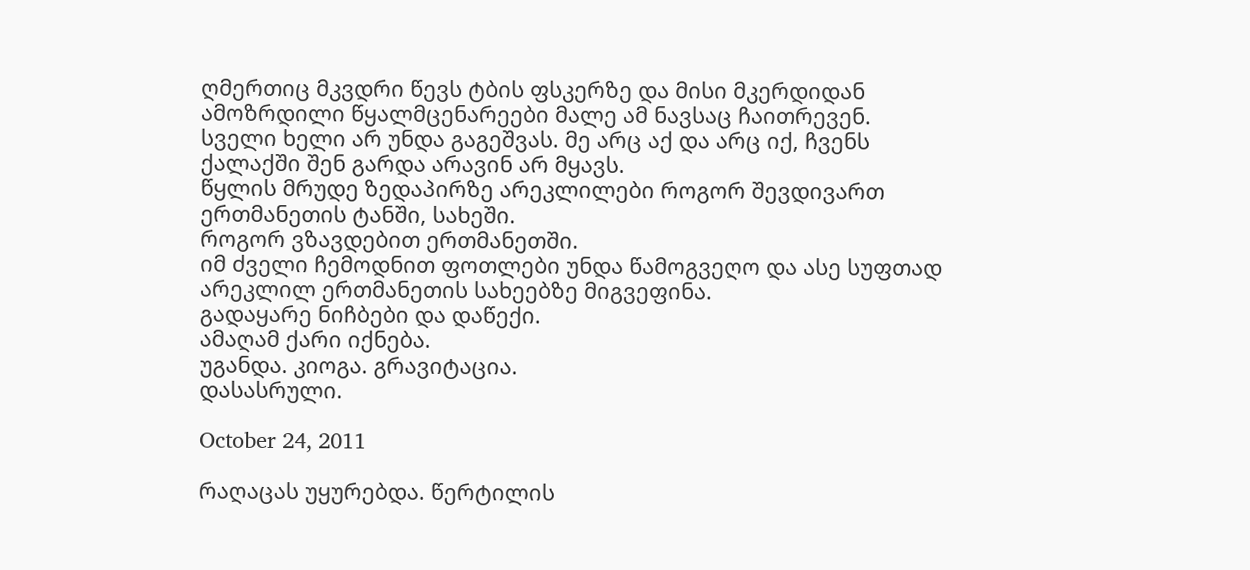ღმერთიც მკვდრი წევს ტბის ფსკერზე და მისი მკერდიდან ამოზრდილი წყალმცენარეები მალე ამ ნავსაც ჩაითრევენ.
სველი ხელი არ უნდა გაგეშვას. მე არც აქ და არც იქ, ჩვენს ქალაქში შენ გარდა არავინ არ მყავს.
წყლის მრუდე ზედაპირზე არეკლილები როგორ შევდივართ ერთმანეთის ტანში, სახეში.
როგორ ვზავდებით ერთმანეთში.
იმ ძველი ჩემოდნით ფოთლები უნდა წამოგვეღო და ასე სუფთად არეკლილ ერთმანეთის სახეებზე მიგვეფინა.
გადაყარე ნიჩბები და დაწექი.
ამაღამ ქარი იქნება.
უგანდა. კიოგა. გრავიტაცია.
დასასრული.

October 24, 2011

რაღაცას უყურებდა. წერტილის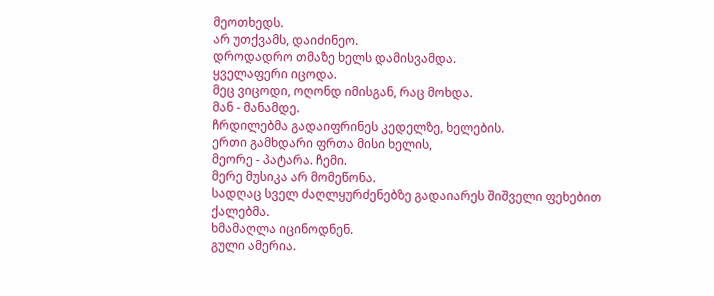მეოთხედს.
არ უთქვამს, დაიძინეო.
დროდადრო თმაზე ხელს დამისვამდა.
ყველაფერი იცოდა.
მეც ვიცოდი, ოღონდ იმისგან, რაც მოხდა.
მან - მანამდე.
ჩრდილებმა გადაიფრინეს კედელზე, ხელების.
ერთი გამხდარი ფრთა მისი ხელის,
მეორე - პატარა. ჩემი.
მერე მუსიკა არ მომეწონა.
სადღაც სველ ძაღლყურძენებზე გადაიარეს შიშველი ფეხებით ქალებმა.
ხმამაღლა იცინოდნენ.
გული ამერია.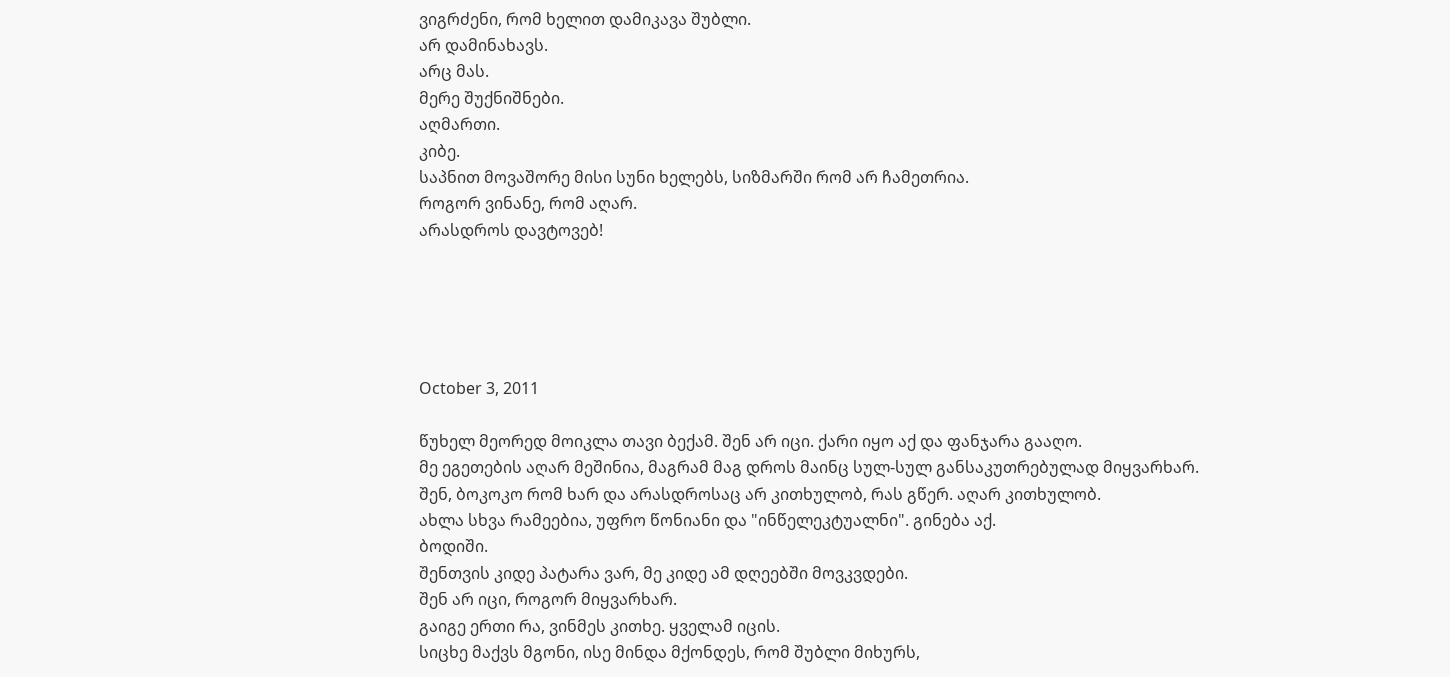ვიგრძენი, რომ ხელით დამიკავა შუბლი.
არ დამინახავს.
არც მას.
მერე შუქნიშნები.
აღმართი.
კიბე.
საპნით მოვაშორე მისი სუნი ხელებს, სიზმარში რომ არ ჩამეთრია.
როგორ ვინანე, რომ აღარ.
არასდროს დავტოვებ!





October 3, 2011

წუხელ მეორედ მოიკლა თავი ბექამ. შენ არ იცი. ქარი იყო აქ და ფანჯარა გააღო.
მე ეგეთების აღარ მეშინია, მაგრამ მაგ დროს მაინც სულ-სულ განსაკუთრებულად მიყვარხარ.
შენ, ბოკოკო რომ ხარ და არასდროსაც არ კითხულობ, რას გწერ. აღარ კითხულობ.
ახლა სხვა რამეებია, უფრო წონიანი და "ინწელეკტუალნი". გინება აქ.
ბოდიში.
შენთვის კიდე პატარა ვარ, მე კიდე ამ დღეებში მოვკვდები.
შენ არ იცი, როგორ მიყვარხარ.
გაიგე ერთი რა, ვინმეს კითხე. ყველამ იცის.
სიცხე მაქვს მგონი, ისე მინდა მქონდეს, რომ შუბლი მიხურს,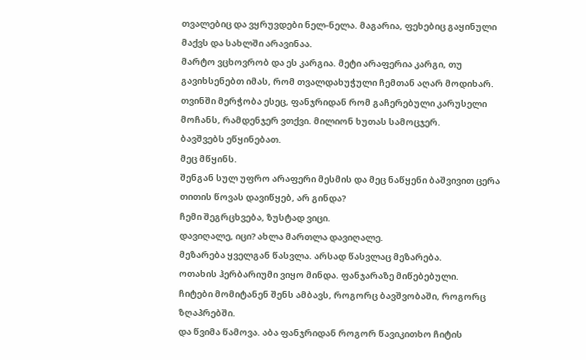თვალებიც და ვყრუვდები ნელ-ნელა. მაგარია, ფეხებიც გაყინული მაქვს და სახლში არავინაა.
მარტო ვცხოვრობ და ეს კარგია. მეტი არაფერია კარგი, თუ გავიხსენებთ იმას, რომ თვალდახუჭული ჩემთან აღარ მოდიხარ.
თვინში მერჭობა ესეც, ფანჯრიდან რომ გაჩერებული კარუსელი მოჩანს, რამდენჯერ ვთქვი. მილიონ ხუთას სამოცჯერ.
ბავშვებს ეწყინებათ.
მეც მწყინს.
შენგან სულ უფრო არაფერი მესმის და მეც ნაწყენი ბაშვივით ცერა თითის წოვას დავიწყებ, არ გინდა?
ჩემი შეგრცხვება, ზუსტად ვიცი.
დავიღალე, იცი? ახლა მართლა დავიღალე.
მეზარება ყველგან წასვლა. არსად წასვლაც მეზარება.
ოთახის ჰერბარიუმი ვიყო მინდა. ფანჯარაზე მიწებებული.
ჩიტები მომიტანენ შენს ამბავს, როგორც ბავშვობაში, როგორც ზღაპრებში.
და წვიმა წამოვა. აბა ფანჯრიდან როგორ წავიკითხო ჩიტის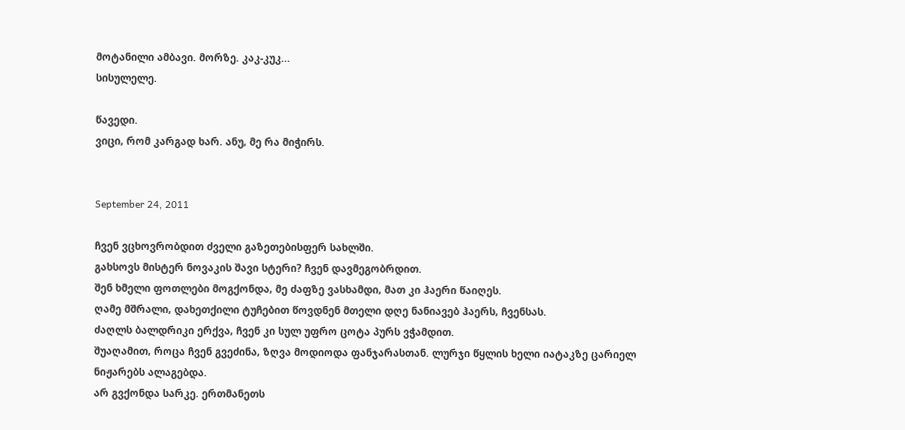მოტანილი ამბავი. მორზე. კაკ-კუკ...
სისულელე.

წავედი.
ვიცი, რომ კარგად ხარ. ანუ, მე რა მიჭირს.


September 24, 2011

ჩვენ ვცხოვრობდით ძველი გაზეთებისფერ სახლში.
გახსოვს მისტერ ნოვაკის შავი სტერი? ჩვენ დავმეგობრდით.
შენ ხმელი ფოთლები მოგქონდა, მე ძაფზე ვასხამდი, მათ კი ჰაერი წაიღეს.
ღამე მშრალი, დახეთქილი ტუჩებით წოვდნენ მთელი დღე ნანიავებ ჰაერს, ჩვენსას.
ძაღლს ბალდრიკი ერქვა, ჩვენ კი სულ უფრო ცოტა პურს ვჭამდით.
შუაღამით, როცა ჩვენ გვეძინა, ზღვა მოდიოდა ფანჯარასთან. ლურჯი წყლის ხელი იატაკზე ცარიელ ნიჟარებს ალაგებდა.
არ გვქონდა სარკე. ერთმანეთს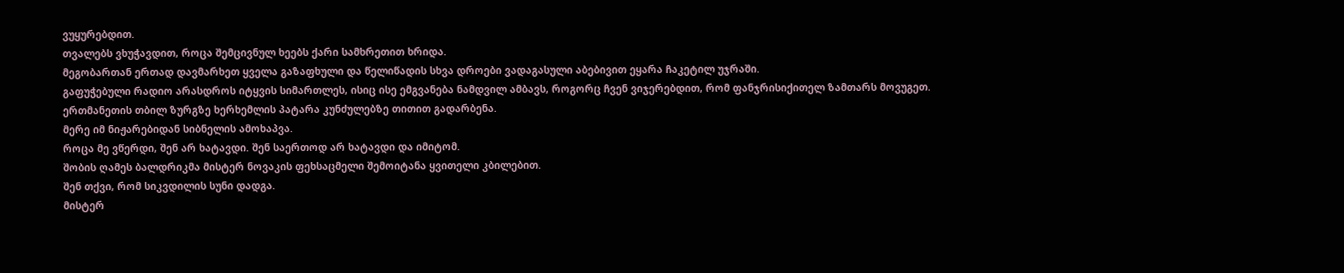ვუყურებდით.
თვალებს ვხუჭავდით, როცა შემცივნულ ხეებს ქარი სამხრეთით ხრიდა.
მეგობართან ერთად დავმარხეთ ყველა გაზაფხული და წელიწადის სხვა დროები ვადაგასული აბებივით ეყარა ჩაკეტილ უჯრაში.
გაფუჭებული რადიო არასდროს იტყვის სიმართლეს, ისიც ისე ემგვანება ნამდვილ ამბავს, როგორც ჩვენ ვიჯერებდით, რომ ფანჯრისიქითელ ზამთარს მოვუგეთ.
ერთმანეთის თბილ ზურგზე ხერხემლის პატარა კუნძულებზე თითით გადარბენა.
მერე იმ ნიჟარებიდან სიბნელის ამოხაპვა.
როცა მე ვწერდი, შენ არ ხატავდი. შენ საერთოდ არ ხატავდი და იმიტომ.
შობის ღამეს ბალდრიკმა მისტერ ნოვაკის ფეხსაცმელი შემოიტანა ყვითელი კბილებით.
შენ თქვი, რომ სიკვდილის სუნი დადგა.
მისტერ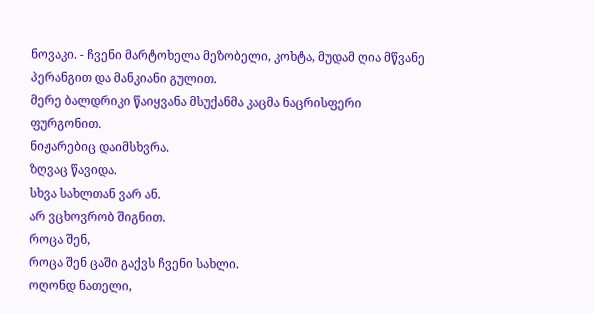ნოვაკი. - ჩვენი მარტოხელა მეზობელი, კოხტა, მუდამ ღია მწვანე პერანგით და მანკიანი გულით.
მერე ბალდრიკი წაიყვანა მსუქანმა კაცმა ნაცრისფერი ფურგონით.
ნიჟარებიც დაიმსხვრა.
ზღვაც წავიდა.
სხვა სახლთან ვარ ან.
არ ვცხოვრობ შიგნით.
როცა შენ,
როცა შენ ცაში გაქვს ჩვენი სახლი.
ოღონდ ნათელი,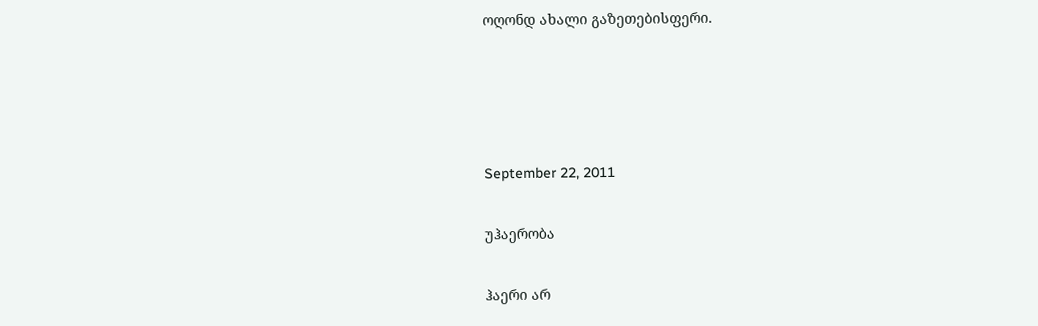ოღონდ ახალი გაზეთებისფერი.




September 22, 2011

უჰაერობა

ჰაერი არ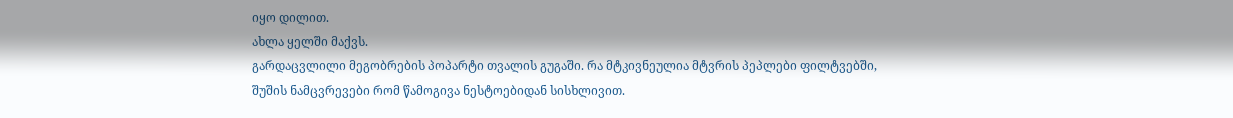იყო დილით.
ახლა ყელში მაქვს.
გარდაცვლილი მეგობრების პოპარტი თვალის გუგაში. რა მტკივნეულია მტვრის პეპლები ფილტვებში, შუშის ნამცვრევები რომ წამოგივა ნესტოებიდან სისხლივით.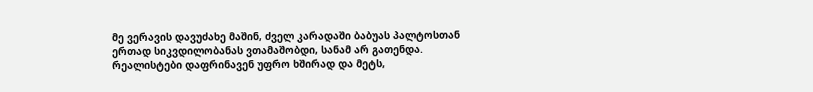მე ვერავის დავუძახე მაშინ, ძველ კარადაში ბაბუას პალტოსთან ერთად სიკვდილობანას ვთამაშობდი, სანამ არ გათენდა.
რეალისტები დაფრინავენ უფრო ხშირად და მეტს,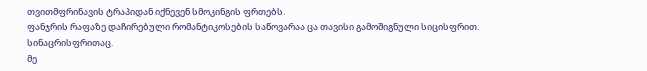თვითმფრინავის ტრაპიდან იქნევენ სმოკინგის ფრთებს.
ფანჯრის რაფაზე დაჩირებული რომანტიკოსების საწოვარაა ცა თავისი გამოშიგნული სიცისფრით. სინაცრისფრითაც.
მე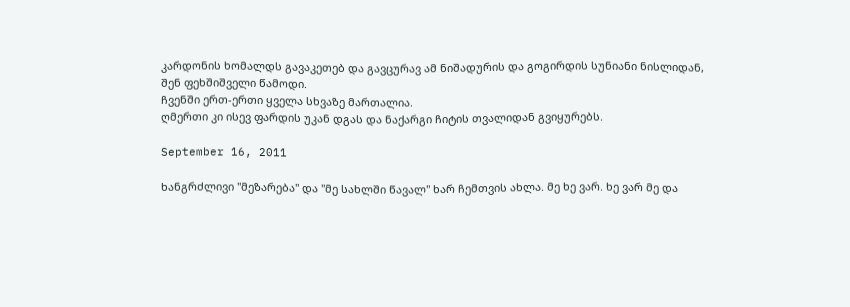კარდონის ხომალდს გავაკეთებ და გავცურავ ამ ნიშადურის და გოგირდის სუნიანი ნისლიდან, შენ ფეხშიშველი წამოდი.
ჩვენში ერთ-ერთი ყველა სხვაზე მართალია.
ღმერთი კი ისევ ფარდის უკან დგას და ნაქარგი ჩიტის თვალიდან გვიყურებს.

September 16, 2011

ხანგრძლივი "მეზარება" და "მე სახლში წავალ" ხარ ჩემთვის ახლა. მე ხე ვარ. ხე ვარ მე და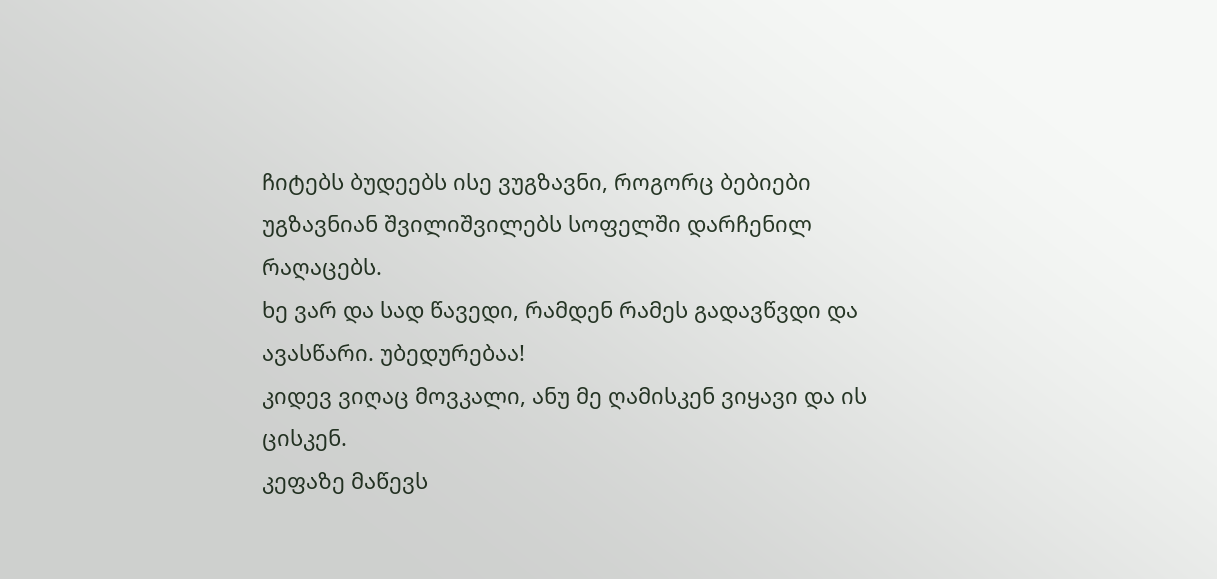ჩიტებს ბუდეებს ისე ვუგზავნი, როგორც ბებიები უგზავნიან შვილიშვილებს სოფელში დარჩენილ რაღაცებს.
ხე ვარ და სად წავედი, რამდენ რამეს გადავწვდი და ავასწარი. უბედურებაა!
კიდევ ვიღაც მოვკალი, ანუ მე ღამისკენ ვიყავი და ის ცისკენ.
კეფაზე მაწევს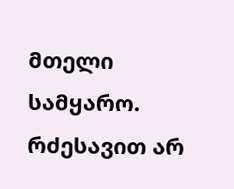მთელი სამყარო.
რძესავით არ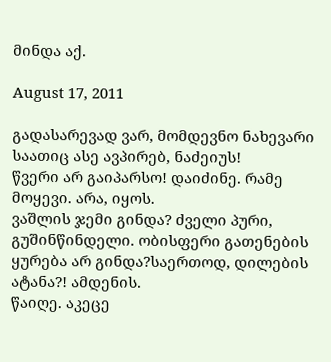მინდა აქ.

August 17, 2011

გადასარევად ვარ, მომდევნო ნახევარი საათიც ასე ავპირებ, ნაძეიუს!
წვერი არ გაიპარსო! დაიძინე. რამე მოყევი. არა, იყოს.
ვაშლის ჯემი გინდა? ძველი პური, გუშინწინდელი. ობისფერი გათენების ყურება არ გინდა?საერთოდ, დილების ატანა?! ამდენის.
წაიღე. აკეცე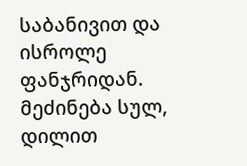საბანივით და ისროლე ფანჯრიდან.
მეძინება სულ, დილით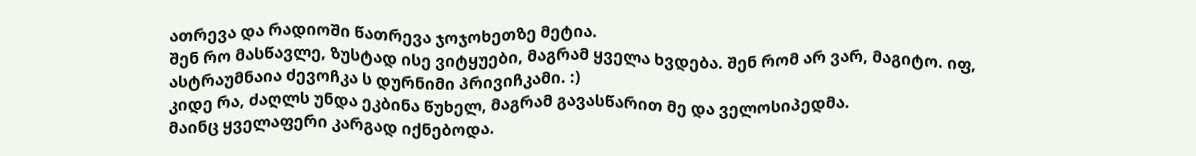ათრევა და რადიოში წათრევა ჯოჯოხეთზე მეტია.
შენ რო მასწავლე, ზუსტად ისე ვიტყუები, მაგრამ ყველა ხვდება. შენ რომ არ ვარ, მაგიტო. იფ, ასტრაუმნაია ძევოჩკა ს დურნიმი პრივიჩკამი. :)
კიდე რა, ძაღლს უნდა ეკბინა წუხელ, მაგრამ გავასწარით მე და ველოსიპედმა.
მაინც ყველაფერი კარგად იქნებოდა.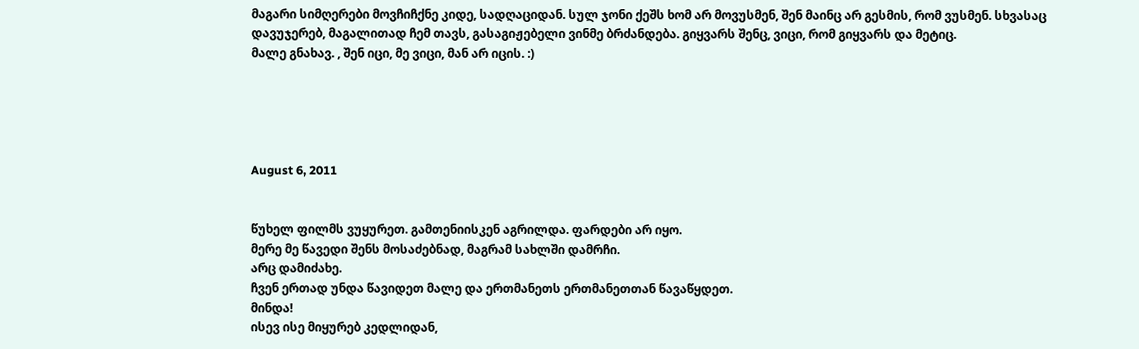მაგარი სიმღერები მოვჩიჩქნე კიდე, სადღაციდან. სულ ჯონი ქეშს ხომ არ მოვუსმენ, შენ მაინც არ გესმის, რომ ვუსმენ. სხვასაც დავუჯერებ, მაგალითად ჩემ თავს, გასაგიჟებელი ვინმე ბრძანდება. გიყვარს შენც, ვიცი, რომ გიყვარს და მეტიც.
მალე გნახავ. , შენ იცი, მე ვიცი, მან არ იცის. :)





August 6, 2011


წუხელ ფილმს ვუყურეთ. გამთენიისკენ აგრილდა. ფარდები არ იყო.
მერე მე წავედი შენს მოსაძებნად, მაგრამ სახლში დამრჩი.
არც დამიძახე.
ჩვენ ერთად უნდა წავიდეთ მალე და ერთმანეთს ერთმანეთთან წავაწყდეთ.
მინდა!
ისევ ისე მიყურებ კედლიდან,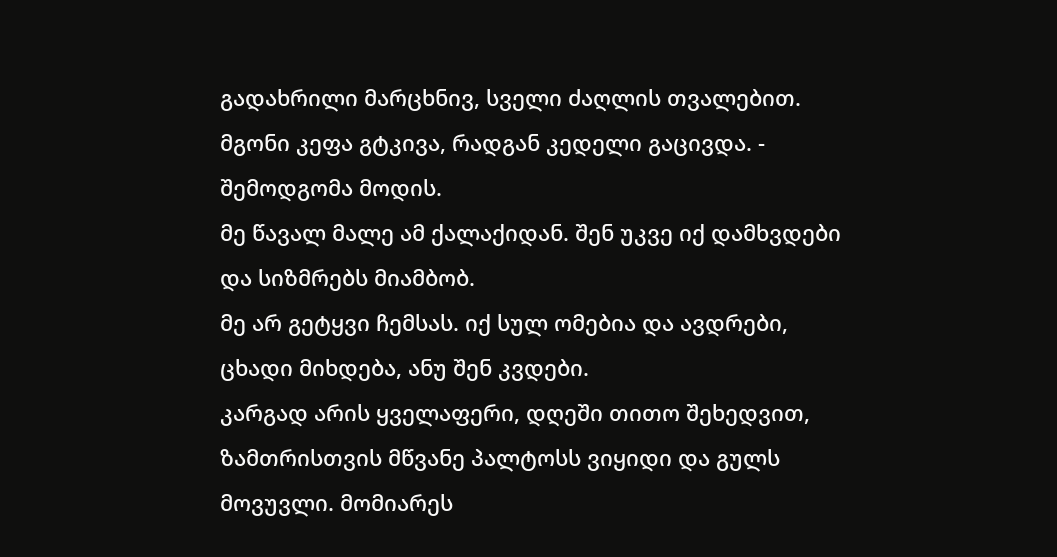გადახრილი მარცხნივ, სველი ძაღლის თვალებით.
მგონი კეფა გტკივა, რადგან კედელი გაცივდა. - შემოდგომა მოდის.
მე წავალ მალე ამ ქალაქიდან. შენ უკვე იქ დამხვდები და სიზმრებს მიამბობ.
მე არ გეტყვი ჩემსას. იქ სულ ომებია და ავდრები, ცხადი მიხდება, ანუ შენ კვდები.
კარგად არის ყველაფერი, დღეში თითო შეხედვით, ზამთრისთვის მწვანე პალტოსს ვიყიდი და გულს მოვუვლი. მომიარეს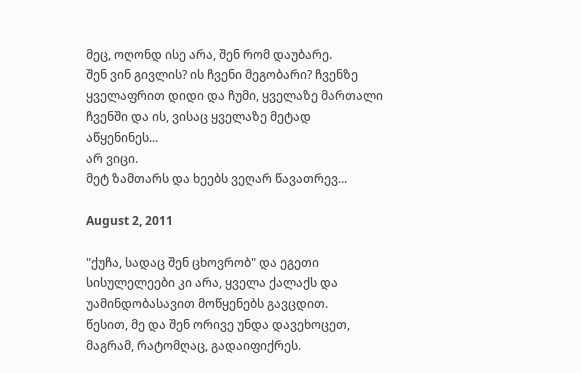მეც, ოღონდ ისე არა, შენ რომ დაუბარე.
შენ ვინ გივლის? ის ჩვენი მეგობარი? ჩვენზე ყველაფრით დიდი და ჩუმი, ყველაზე მართალი ჩვენში და ის, ვისაც ყველაზე მეტად აწყენინეს...
არ ვიცი.
მეტ ზამთარს და ხეებს ვეღარ წავათრევ...

August 2, 2011

"ქუჩა, სადაც შენ ცხოვრობ" და ეგეთი სისულელეები კი არა, ყველა ქალაქს და უამინდობასავით მოწყენებს გავცდით.
წესით, მე და შენ ორივე უნდა დავეხოცეთ, მაგრამ, რატომღაც, გადაიფიქრეს.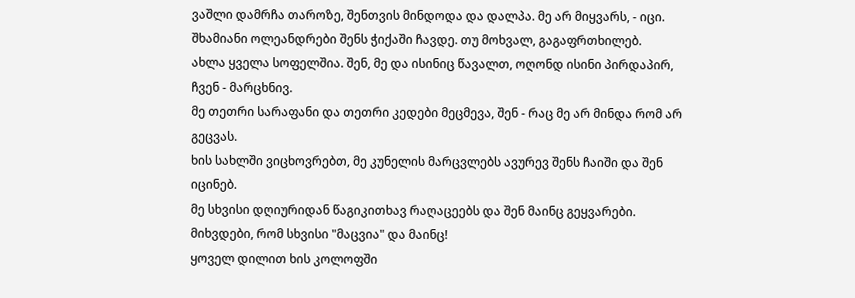ვაშლი დამრჩა თაროზე, შენთვის მინდოდა და დალპა. მე არ მიყვარს, - იცი.
შხამიანი ოლეანდრები შენს ჭიქაში ჩავდე. თუ მოხვალ, გაგაფრთხილებ.
ახლა ყველა სოფელშია. შენ, მე და ისინიც წავალთ, ოღონდ ისინი პირდაპირ, ჩვენ - მარცხნივ.
მე თეთრი სარაფანი და თეთრი კედები მეცმევა, შენ - რაც მე არ მინდა რომ არ გეცვას.
ხის სახლში ვიცხოვრებთ, მე კუნელის მარცვლებს ავურევ შენს ჩაიში და შენ იცინებ.
მე სხვისი დღიურიდან წაგიკითხავ რაღაცეებს და შენ მაინც გეყვარები.
მიხვდები, რომ სხვისი "მაცვია" და მაინც!
ყოველ დილით ხის კოლოფში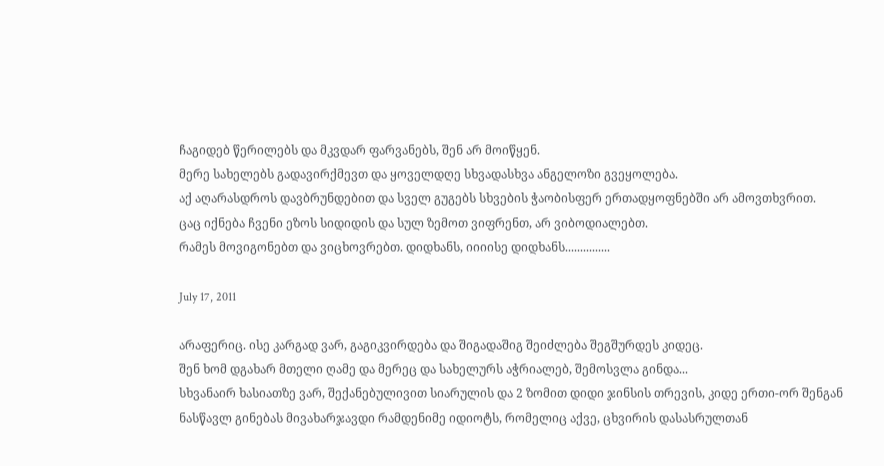ჩაგიდებ წერილებს და მკვდარ ფარვანებს, შენ არ მოიწყენ.
მერე სახელებს გადავირქმევთ და ყოველდღე სხვადასხვა ანგელოზი გვეყოლება.
აქ აღარასდროს დავბრუნდებით და სველ გუგებს სხვების ჭაობისფერ ერთადყოფნებში არ ამოვთხვრით.
ცაც იქნება ჩვენი ეზოს სიდიდის და სულ ზემოთ ვიფრენთ, არ ვიბოდიალებთ.
რამეს მოვიგონებთ და ვიცხოვრებთ. დიდხანს, იიიისე დიდხანს...............

July 17, 2011

არაფერიც. ისე კარგად ვარ, გაგიკვირდება და შიგადაშიგ შეიძლება შეგშურდეს კიდეც.
შენ ხომ დგახარ მთელი ღამე და მერეც და სახელურს აჭრიალებ, შემოსვლა გინდა...
სხვანაირ ხასიათზე ვარ, შექანებულივით სიარულის და 2 ზომით დიდი ჯინსის თრევის, კიდე ერთი-ორ შენგან ნასწავლ გინებას მივახარჯავდი რამდენიმე იდიოტს, რომელიც აქვე, ცხვირის დასასრულთან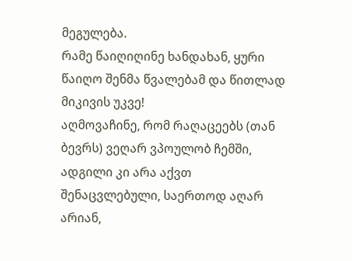მეგულება.
რამე წაიღიღინე ხანდახან, ყური წაიღო შენმა წვალებამ და წითლად მიკივის უკვე!
აღმოვაჩინე, რომ რაღაცეებს (თან ბევრს) ვეღარ ვპოულობ ჩემში, ადგილი კი არა აქვთ შენაცვლებული, საერთოდ აღარ არიან,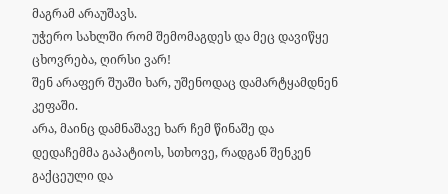მაგრამ არაუშავს.
უჭერო სახლში რომ შემომაგდეს და მეც დავიწყე ცხოვრება, ღირსი ვარ!
შენ არაფერ შუაში ხარ, უშენოდაც დამარტყამდნენ კეფაში.
არა, მაინც დამნაშავე ხარ ჩემ წინაშე და დედაჩემმა გაპატიოს, სთხოვე, რადგან შენკენ გაქცეული და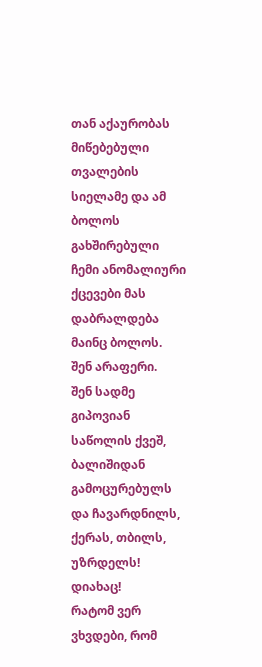თან აქაურობას მიწებებული თვალების სიელამე და ამ ბოლოს გახშირებული ჩემი ანომალიური ქცევები მას დაბრალდება მაინც ბოლოს.
შენ არაფერი.
შენ სადმე გიპოვიან საწოლის ქვეშ, ბალიშიდან გამოცურებულს და ჩავარდნილს, ქერას, თბილს, უზრდელს!
დიახაც!
რატომ ვერ ვხვდები, რომ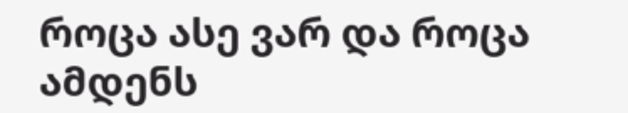როცა ასე ვარ და როცა ამდენს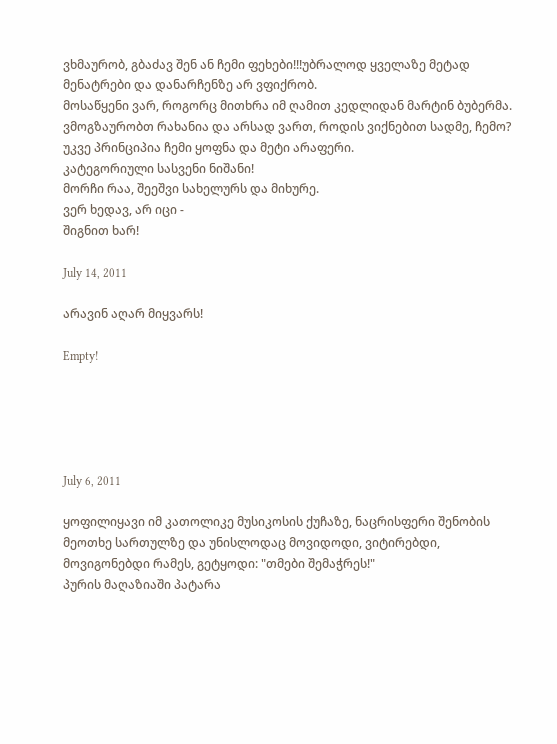ვხმაურობ, გბაძავ შენ ან ჩემი ფეხები!!!უბრალოდ ყველაზე მეტად მენატრები და დანარჩენზე არ ვფიქრობ.
მოსაწყენი ვარ, როგორც მითხრა იმ ღამით კედლიდან მარტინ ბუბერმა.
ვმოგზაურობთ რახანია და არსად ვართ, როდის ვიქნებით სადმე, ჩემო?
უკვე პრინციპია ჩემი ყოფნა და მეტი არაფერი.
კატეგორიული სასვენი ნიშანი!
მორჩი რაა, შეეშვი სახელურს და მიხურე.
ვერ ხედავ, არ იცი -
შიგნით ხარ!

July 14, 2011

არავინ აღარ მიყვარს!

Empty!





July 6, 2011

ყოფილიყავი იმ კათოლიკე მუსიკოსის ქუჩაზე, ნაცრისფერი შენობის მეოთხე სართულზე და უნისლოდაც მოვიდოდი, ვიტირებდი, მოვიგონებდი რამეს, გეტყოდი: "თმები შემაჭრეს!"
პურის მაღაზიაში პატარა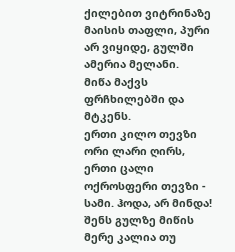ქილებით ვიტრინაზე მაისის თაფლი, პური არ ვიყიდე, გულში ამერია მელანი.
მიწა მაქვს ფრჩხილებში და მტკენს.
ერთი კილო თევზი ორი ლარი ღირს, ერთი ცალი ოქროსფერი თევზი - სამი. ჰოდა, არ მინდა!
შენს გულზე მიწის მერე კალია თუ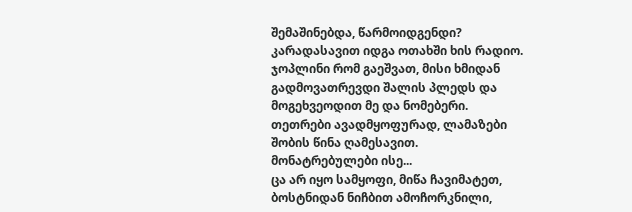შემაშინებდა, წარმოიდგენდი?
კარადასავით იდგა ოთახში ხის რადიო.
ჯოპლინი რომ გაეშვათ, მისი ხმიდან გადმოვათრევდი შალის პლედს და მოგეხვეოდით მე და ნომებერი.
თეთრები ავადმყოფურად, ლამაზები შობის წინა ღამესავით. მონატრებულები ისე...
ცა არ იყო სამყოფი, მიწა ჩავიმატეთ, ბოსტნიდან ნიჩბით ამოჩორკნილი,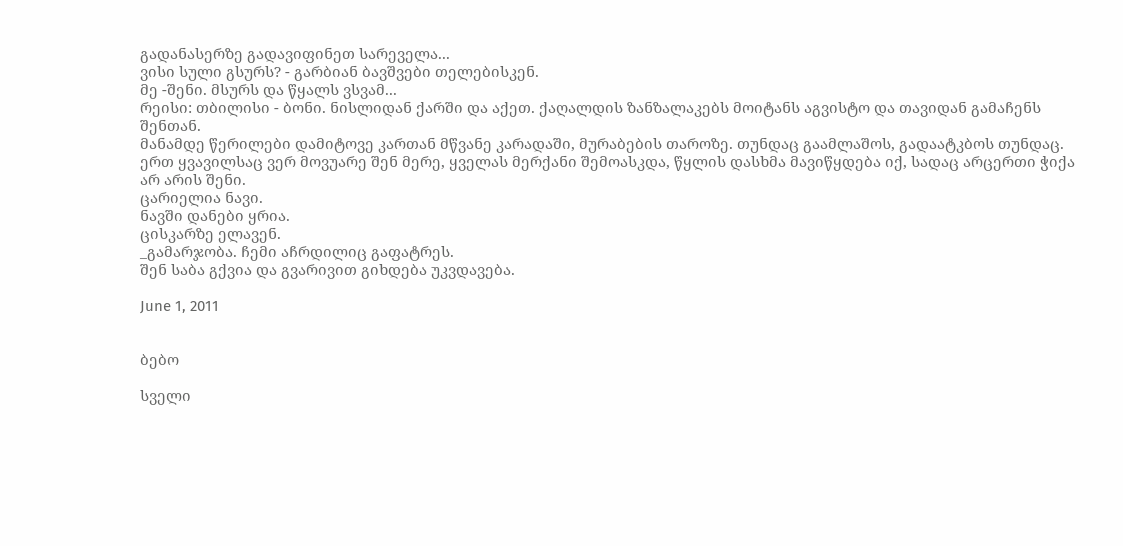გადანასერზე გადავიფინეთ სარეველა...
ვისი სული გსურს? - გარბიან ბავშვები თელებისკენ.
მე -შენი. მსურს და წყალს ვსვამ...
რეისი: თბილისი - ბონი. ნისლიდან ქარში და აქეთ. ქაღალდის ზანზალაკებს მოიტანს აგვისტო და თავიდან გამაჩენს შენთან.
მანამდე წერილები დამიტოვე კართან მწვანე კარადაში, მურაბების თაროზე. თუნდაც გაამლაშოს, გადაატკბოს თუნდაც.
ერთ ყვავილსაც ვერ მოვუარე შენ მერე, ყველას მერქანი შემოასკდა, წყლის დასხმა მავიწყდება იქ, სადაც არცერთი ჭიქა არ არის შენი.
ცარიელია ნავი.
ნავში დანები ყრია.
ცისკარზე ელავენ.
_გამარჯობა. ჩემი აჩრდილიც გაფატრეს.
შენ საბა გქვია და გვარივით გიხდება უკვდავება.

June 1, 2011


ბებო

სველი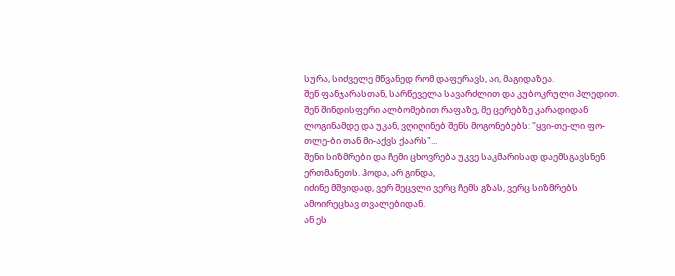სურა, სიძველე მწვანედ რომ დაფერავს, აი, მაგიდაზეა.
შენ ფანჯარასთან, სარწეველა სავარძლით და კუბოკრული პლედით. შენ შინდისფერი ალბომებით რაფაზე, მე ცერებზე კარადიდან ლოგინამდე და უკან, ვღიღინებ შენს მოგონებებს: "ყვი-თე-ლი ფო-თლე-ბი თან მი-აქვს ქაარს"...
შენი სიზმრები და ჩემი ცხოვრება უკვე საკმარისად დაემსგავსნენ ერთმანეთს. ჰოდა, არ გინდა,
იძინე მშვიდად, ვერ შეცვლი ვერც ჩემს გზას, ვერც სიზმრებს ამოირეცხავ თვალებიდან.
ან ეს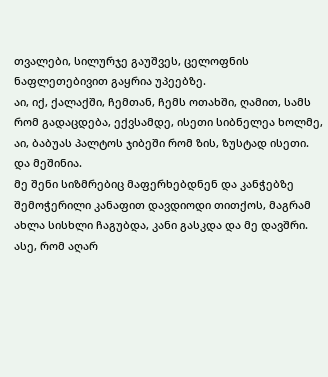თვალები, სილურჯე გაუშვეს, ცელოფნის ნაფლეთებივით გაყრია უპეებზე.
აი, იქ, ქალაქში, ჩემთან, ჩემს ოთახში, ღამით, სამს რომ გადაცდება, ექვსამდე, ისეთი სიბნელეა ხოლმე, აი, ბაბუას პალტოს ჯიბეში რომ ზის, ზუსტად ისეთი.
და მეშინია.
მე შენი სიზმრებიც მაფერხებდნენ და კანჭებზე შემოჭერილი კანაფით დავდიოდი თითქოს, მაგრამ ახლა სისხლი ჩაგუბდა, კანი გასკდა და მე დავშრი. ასე, რომ აღარ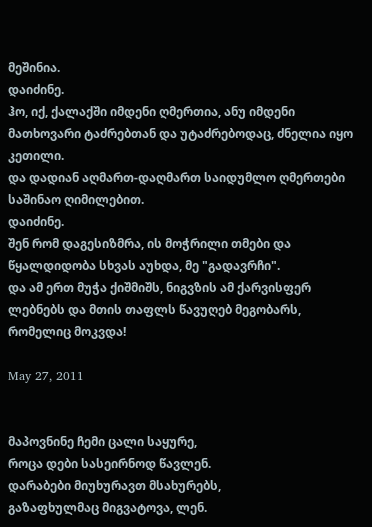მეშინია.
დაიძინე.
ჰო, იქ, ქალაქში იმდენი ღმერთია, ანუ იმდენი მათხოვარი ტაძრებთან და უტაძრებოდაც, ძნელია იყო კეთილი.
და დადიან აღმართ-დაღმართ საიდუმლო ღმერთები საშინაო ღიმილებით.
დაიძინე.
შენ რომ დაგესიზმრა, ის მოჭრილი თმები და წყალდიდობა სხვას აუხდა, მე "გადავრჩი".
და ამ ერთ მუჭა ქიშმიშს, ნიგვზის ამ ქარვისფერ ლებნებს და მთის თაფლს წავუღებ მეგობარს, რომელიც მოკვდა!

May 27, 2011


მაპოვნინე ჩემი ცალი საყურე,
როცა დები სასეირნოდ წავლენ.
დარაბები მიუხურავთ მსახურებს,
გაზაფხულმაც მიგვატოვა, ლენ.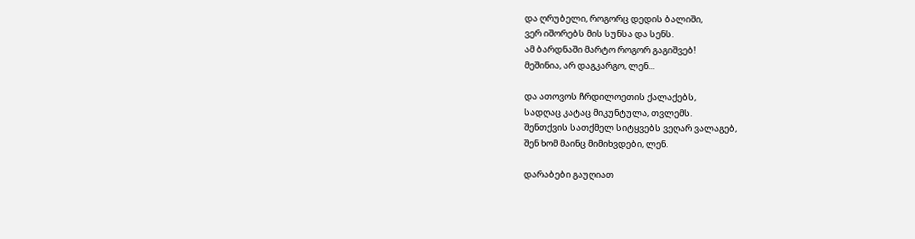და ღრუბელი, როგორც დედის ბალიში,
ვერ იშორებს მის სუნსა და სენს.
ამ ბარდნაში მარტო როგორ გაგიშვებ!
მეშინია, არ დაგკარგო, ლენ...

და ათოვოს ჩრდილოეთის ქალაქებს,
სადღაც კატაც მიკუნტულა, თვლემს.
შენთქვის სათქმელ სიტყვებს ვეღარ ვალაგებ,
შენ ხომ მაინც მიმიხვდები, ლენ.

დარაბები გაუღიათ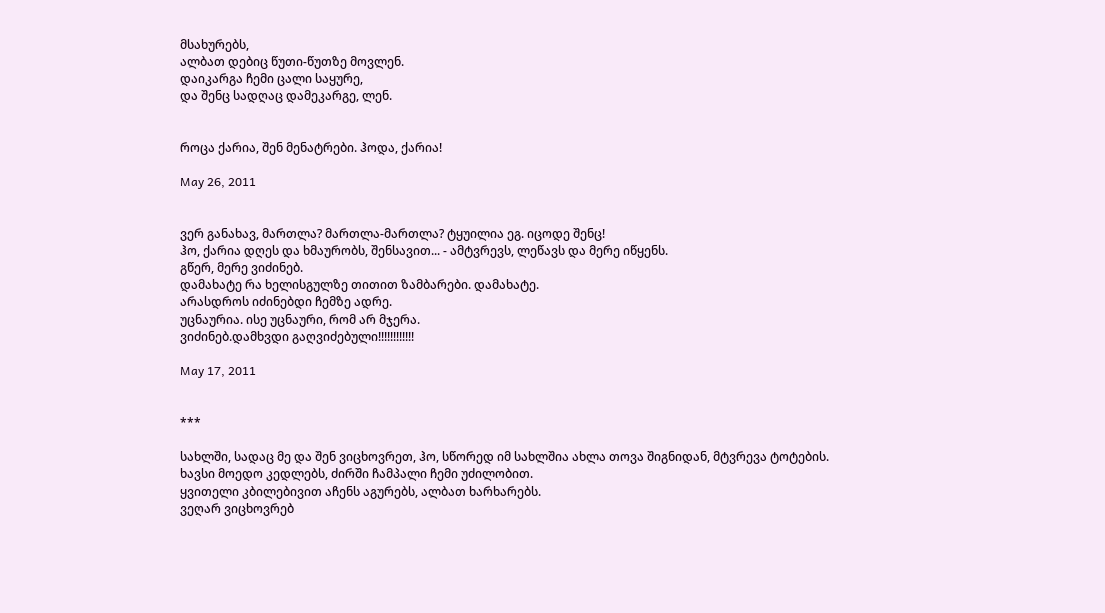მსახურებს,
ალბათ დებიც წუთი-წუთზე მოვლენ.
დაიკარგა ჩემი ცალი საყურე,
და შენც სადღაც დამეკარგე, ლენ.


როცა ქარია, შენ მენატრები. ჰოდა, ქარია!

May 26, 2011


ვერ განახავ, მართლა? მართლა-მართლა? ტყუილია ეგ. იცოდე შენც!
ჰო, ქარია დღეს და ხმაურობს, შენსავით... - ამტვრევს, ლეწავს და მერე იწყენს.
გწერ, მერე ვიძინებ.
დამახატე რა ხელისგულზე თითით ზამბარები. დამახატე.
არასდროს იძინებდი ჩემზე ადრე.
უცნაურია. ისე უცნაური, რომ არ მჯერა.
ვიძინებ.დამხვდი გაღვიძებული!!!!!!!!!!!!

May 17, 2011


***

სახლში, სადაც მე და შენ ვიცხოვრეთ, ჰო, სწორედ იმ სახლშია ახლა თოვა შიგნიდან, მტვრევა ტოტების.
ხავსი მოედო კედლებს, ძირში ჩამპალი ჩემი უძილობით.
ყვითელი კბილებივით აჩენს აგურებს, ალბათ ხარხარებს.
ვეღარ ვიცხოვრებ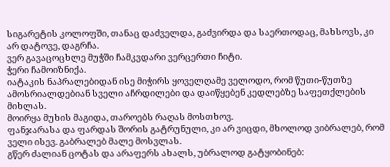სიგარეტის კოლოფში, თანაც დაძველდა, გაძვირდა და საერთოდაც, მახსოვს, კი არ დატოვე, დაგრჩა.
ვერ გავაცოცხლე მუჭში ჩამკვდარი ვერცერთი ჩიტი.
ჭერი ჩამოიზნიქა.
იატაკის ნაპრალებიდან ისე მიჭირს ყოველღამე ველოდო, რომ წუთი-წუთზე ამოსრიალდებიან სველი აჩრდილები და დაიწყებენ კედლებზე საფეთქლების მიხლას.
მოირყა მუხის მაგიდა, თაროებს რაღას მოსთხოვ.
ფანჯარასა და ფარდას შორის გატრუნული, კი არ ვიცდი, მხოლოდ ვიბრალებ, რომ ველი ისევ. გაბრალებ მალე მოსვლას.
გწერ ძალიან ცოტას და არაფერს ახალს, უბრალოდ გატყობინებ: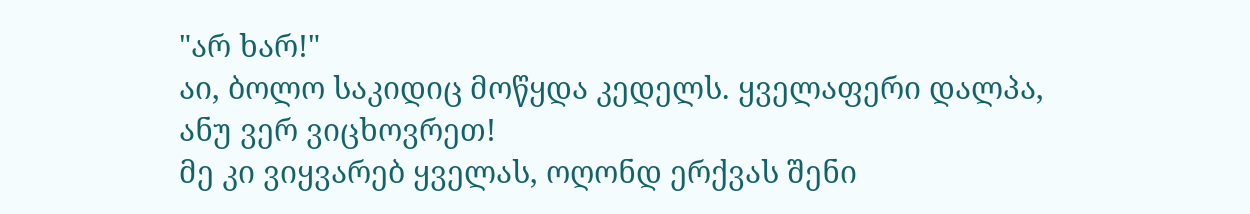"არ ხარ!"
აი, ბოლო საკიდიც მოწყდა კედელს. ყველაფერი დალპა,
ანუ ვერ ვიცხოვრეთ!
მე კი ვიყვარებ ყველას, ოღონდ ერქვას შენი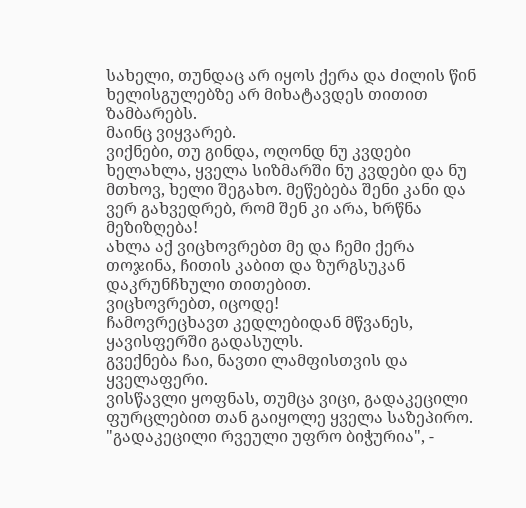სახელი, თუნდაც არ იყოს ქერა და ძილის წინ ხელისგულებზე არ მიხატავდეს თითით ზამბარებს.
მაინც ვიყვარებ.
ვიქნები, თუ გინდა, ოღონდ ნუ კვდები ხელახლა, ყველა სიზმარში ნუ კვდები და ნუ მთხოვ, ხელი შეგახო. მეწებება შენი კანი და ვერ გახვედრებ, რომ შენ კი არა, ხრწნა მეზიზღება!
ახლა აქ ვიცხოვრებთ მე და ჩემი ქერა თოჯინა, ჩითის კაბით და ზურგსუკან დაკრუნჩხული თითებით.
ვიცხოვრებთ, იცოდე!
ჩამოვრეცხავთ კედლებიდან მწვანეს, ყავისფერში გადასულს.
გვექნება ჩაი, ნავთი ლამფისთვის და ყველაფერი.
ვისწავლი ყოფნას, თუმცა ვიცი, გადაკეცილი ფურცლებით თან გაიყოლე ყველა საზეპირო.
"გადაკეცილი რვეული უფრო ბიჭურია", -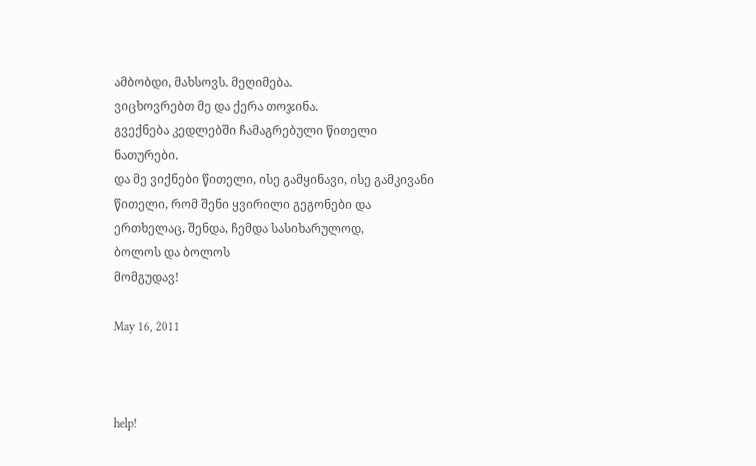ამბობდი, მახსოვს. მეღიმება.
ვიცხოვრებთ მე და ქერა თოჯინა.
გვექნება კედლებში ჩამაგრებული წითელი ნათურები.
და მე ვიქნები წითელი, ისე გამყინავი, ისე გამკივანი წითელი, რომ შენი ყვირილი გეგონები და ერთხელაც, შენდა, ჩემდა სასიხარულოდ,
ბოლოს და ბოლოს
მომგუდავ!

May 16, 2011



help!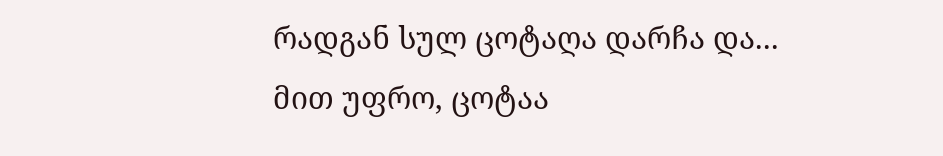რადგან სულ ცოტაღა დარჩა და...
მით უფრო, ცოტაა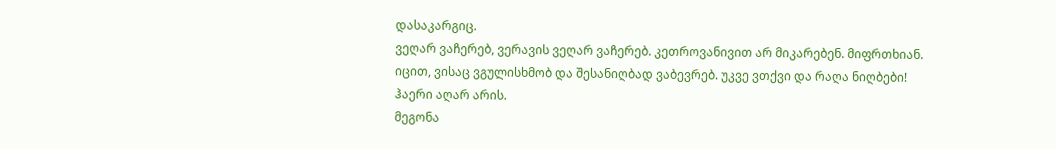დასაკარგიც.
ვეღარ ვაჩერებ, ვერავის ვეღარ ვაჩერებ. კეთროვანივით არ მიკარებენ. მიფრთხიან.
იცით, ვისაც ვგულისხმობ და შესანიღბად ვაბევრებ. უკვე ვთქვი და რაღა ნიღბები!
ჰაერი აღარ არის.
მეგონა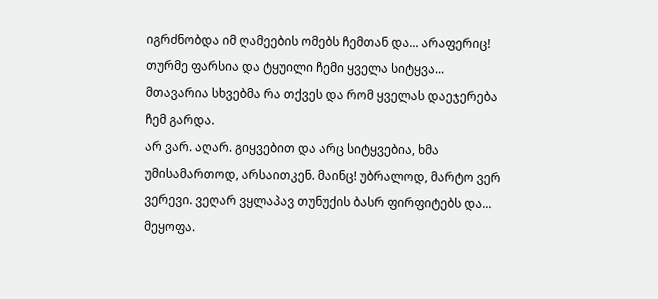იგრძნობდა იმ ღამეების ომებს ჩემთან და... არაფერიც!
თურმე ფარსია და ტყუილი ჩემი ყველა სიტყვა...
მთავარია სხვებმა რა თქვეს და რომ ყველას დაეჯერება ჩემ გარდა.
არ ვარ. აღარ. გიყვებით და არც სიტყვებია, ხმა უმისამართოდ, არსაითკენ. მაინც! უბრალოდ, მარტო ვერ ვერევი. ვეღარ ვყლაპავ თუნუქის ბასრ ფირფიტებს და...
მეყოფა.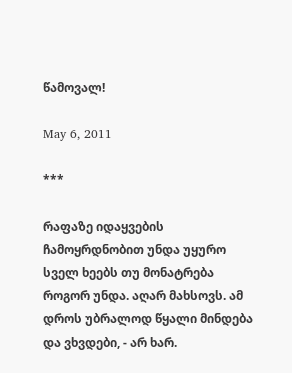წამოვალ!

May 6, 2011

***

რაფაზე იდაყვების ჩამოყრდნობით უნდა უყურო სველ ხეებს თუ მონატრება როგორ უნდა. აღარ მახსოვს. ამ დროს უბრალოდ წყალი მინდება და ვხვდები, - არ ხარ.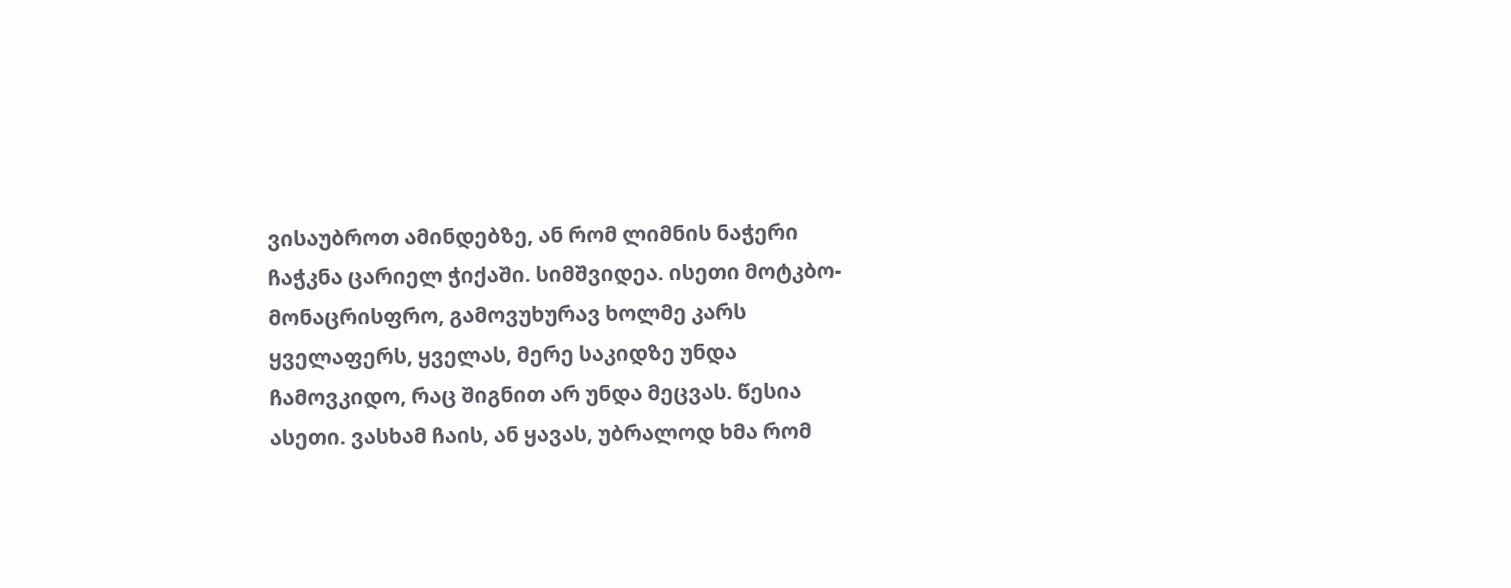ვისაუბროთ ამინდებზე, ან რომ ლიმნის ნაჭერი ჩაჭკნა ცარიელ ჭიქაში. სიმშვიდეა. ისეთი მოტკბო-მონაცრისფრო, გამოვუხურავ ხოლმე კარს ყველაფერს, ყველას, მერე საკიდზე უნდა ჩამოვკიდო, რაც შიგნით არ უნდა მეცვას. წესია ასეთი. ვასხამ ჩაის, ან ყავას, უბრალოდ ხმა რომ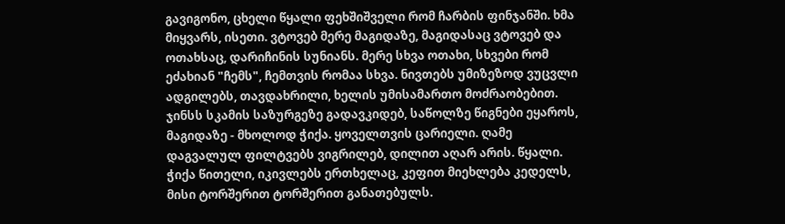გავიგონო, ცხელი წყალი ფეხშიშველი რომ ჩარბის ფინჯანში. ხმა მიყვარს, ისეთი. ვტოვებ მერე მაგიდაზე, მაგიდასაც ვტოვებ და ოთახსაც, დარიჩინის სუნიანს. მერე სხვა ოთახი, სხვები რომ ეძახიან "ჩემს", ჩემთვის რომაა სხვა. ნივთებს უმიზეზოდ ვუცვლი ადგილებს, თავდახრილი, ხელის უმისამართო მოძრაობებით. ჯინსს სკამის საზურგეზე გადავკიდებ, საწოლზე წიგნები ეყაროს, მაგიდაზე - მხოლოდ ჭიქა. ყოველთვის ცარიელი. ღამე დაგვალულ ფილტვებს ვიგრილებ, დილით აღარ არის. წყალი.
ჭიქა წითელი, იკივლებს ერთხელაც, კეფით მიეხლება კედელს, მისი ტორშერით ტორშერით განათებულს.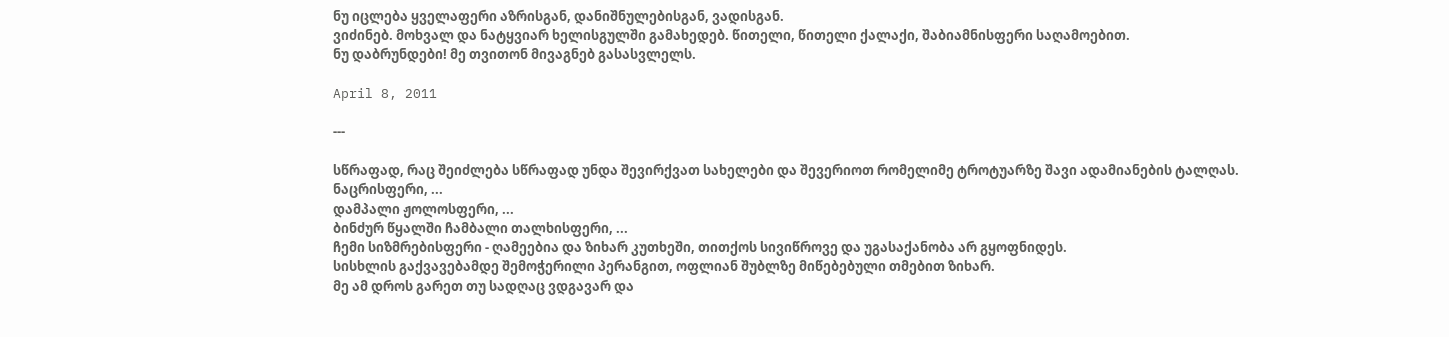ნუ იცლება ყველაფერი აზრისგან, დანიშნულებისგან, ვადისგან.
ვიძინებ. მოხვალ და ნატყვიარ ხელისგულში გამახედებ. წითელი, წითელი ქალაქი, შაბიამნისფერი საღამოებით.
ნუ დაბრუნდები! მე თვითონ მივაგნებ გასასვლელს.

April 8, 2011

---

სწრაფად, რაც შეიძლება სწრაფად უნდა შევირქვათ სახელები და შევერიოთ რომელიმე ტროტუარზე შავი ადამიანების ტალღას.
ნაცრისფერი, ...
დამპალი ჟოლოსფერი, ...
ბინძურ წყალში ჩამბალი თალხისფერი, ...
ჩემი სიზმრებისფერი - ღამეებია და ზიხარ კუთხეში, თითქოს სივიწროვე და უგასაქანობა არ გყოფნიდეს.
სისხლის გაქვავებამდე შემოჭერილი პერანგით, ოფლიან შუბლზე მიწებებული თმებით ზიხარ.
მე ამ დროს გარეთ თუ სადღაც ვდგავარ და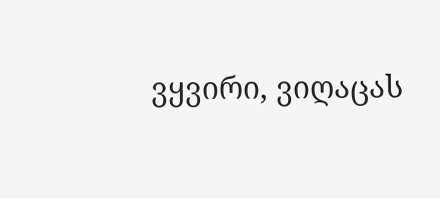ვყვირი, ვიღაცას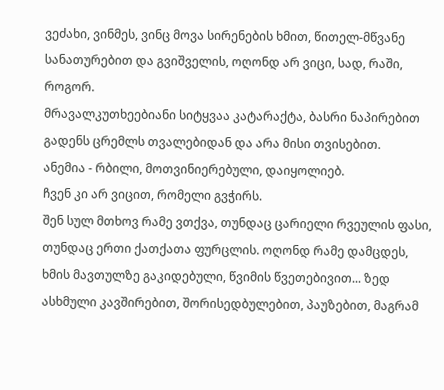ვეძახი, ვინმეს, ვინც მოვა სირენების ხმით, წითელ-მწვანე სანათურებით და გვიშველის, ოღონდ არ ვიცი, სად, რაში, როგორ.
მრავალკუთხეებიანი სიტყვაა კატარაქტა, ბასრი ნაპირებით გადენს ცრემლს თვალებიდან და არა მისი თვისებით.
ანემია - რბილი, მოთვინიერებული, დაიყოლიებ.
ჩვენ კი არ ვიცით, რომელი გვჭირს.
შენ სულ მთხოვ რამე ვთქვა, თუნდაც ცარიელი რვეულის ფასი, თუნდაც ერთი ქათქათა ფურცლის. ოღონდ რამე დამცდეს, ხმის მავთულზე გაკიდებული, წვიმის წვეთებივით... ზედ ასხმული კავშირებით, შორისედბულებით, პაუზებით, მაგრამ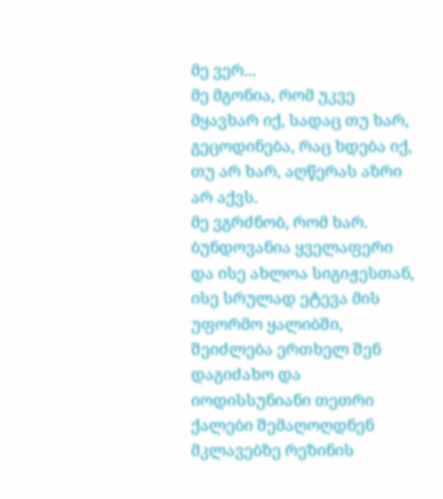მე ვერ...
მე მგონია, რომ უკვე მყავხარ იქ, სადაც თუ ხარ, გეცოდინება, რაც ხდება იქ, თუ არ ხარ, აღწერას აზრი არ აქვს.
მე ვგრძნობ, რომ ხარ.
ბუნდოვანია ყველაფერი და ისე ახლოა სიგიჟესთან, ისე სრულად ეტევა მის უფორმო ყალიბში, შეიძლება ერთხელ შენ დაგიძახო და იოდისსუნიანი თეთრი ქალები შემაღოღდნენ მკლავებზე რეზინის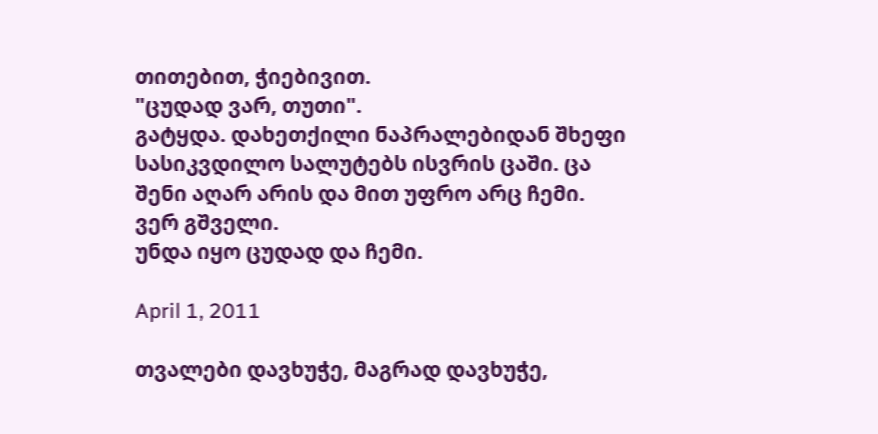თითებით, ჭიებივით.
"ცუდად ვარ, თუთი".
გატყდა. დახეთქილი ნაპრალებიდან შხეფი სასიკვდილო სალუტებს ისვრის ცაში. ცა შენი აღარ არის და მით უფრო არც ჩემი.
ვერ გშველი.
უნდა იყო ცუდად და ჩემი.

April 1, 2011

თვალები დავხუჭე, მაგრად დავხუჭე,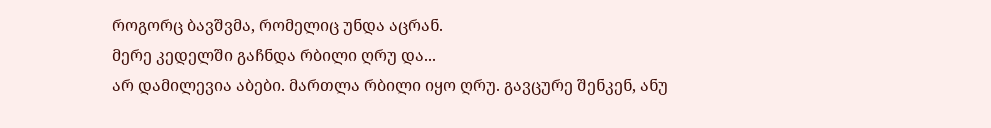როგორც ბავშვმა, რომელიც უნდა აცრან.
მერე კედელში გაჩნდა რბილი ღრუ და...
არ დამილევია აბები. მართლა რბილი იყო ღრუ. გავცურე შენკენ, ანუ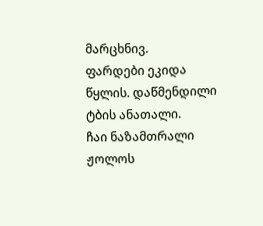მარცხნივ.
ფარდები ეკიდა წყლის. დაწმენდილი ტბის ანათალი.
ჩაი ნაზამთრალი ჟოლოს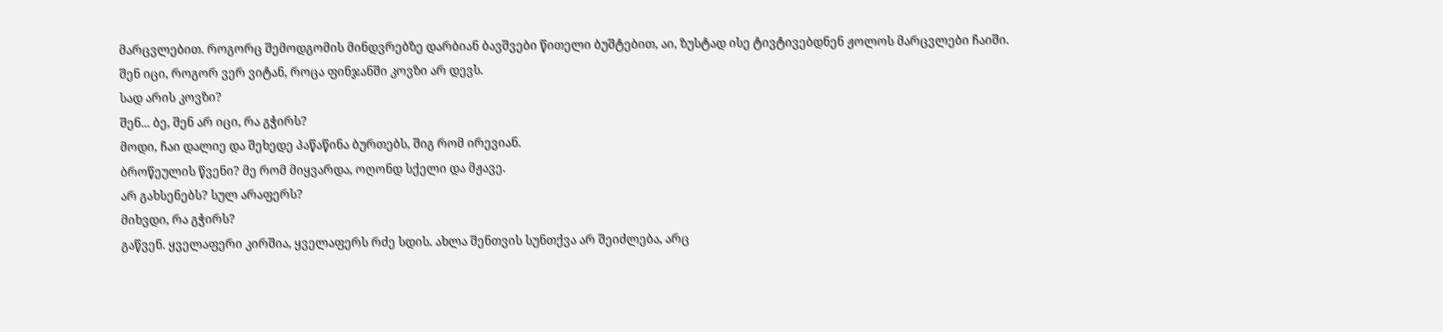მარცვლებით. როგორც შემოდგომის მინდვრებზე დარბიან ბავშვები წითელი ბუშტებით, აი, ზუსტად ისე ტივტივებდნენ ჟოლოს მარცვლები ჩაიში.
შენ იცი, როგორ ვერ ვიტან, როცა ფინჯანში კოვზი არ დევს.
სად არის კოვზი?
შენ... ბე, შენ არ იცი, რა გჭირს?
მოდი, ჩაი დალიე და შეხედე პაწაწინა ბურთებს, შიგ რომ ირევიან.
ბროწეულის წვენი? მე რომ მიყვარდა, ოღონდ სქელი და მჟავე.
არ გახსენებს? სულ არაფერს?
მიხვდი, რა გჭირს?
გაწვენ. ყველაფერი კირშია, ყველაფერს რძე სდის. ახლა შენთვის სუნთქვა არ შეიძლება, არც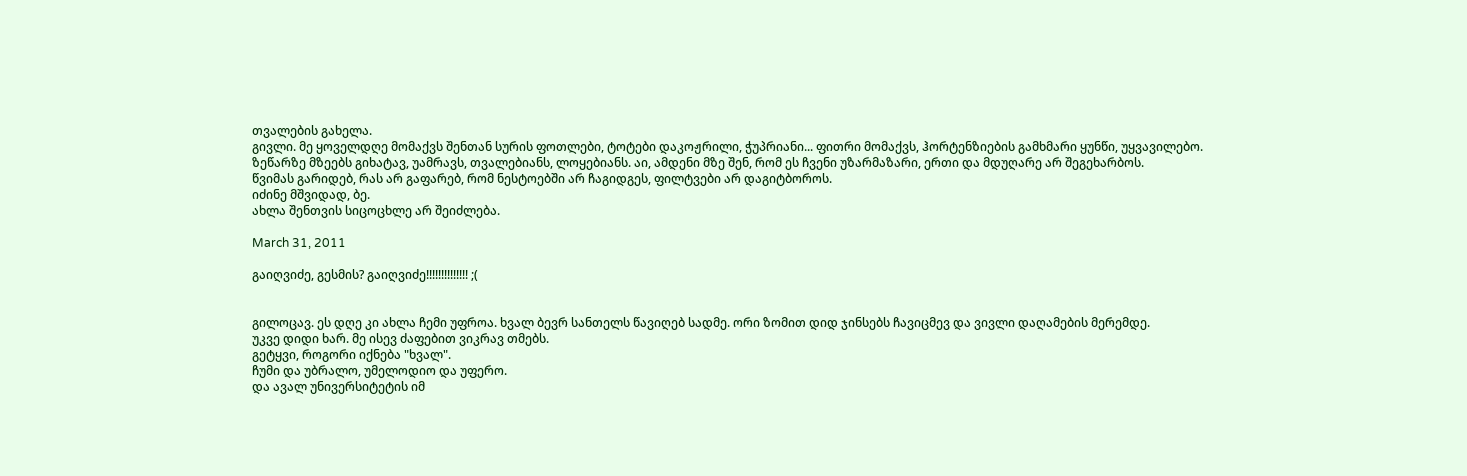თვალების გახელა.
გივლი. მე ყოველდღე მომაქვს შენთან სურის ფოთლები, ტოტები დაკოჟრილი, ჭუპრიანი... ფითრი მომაქვს, ჰორტენზიების გამხმარი ყუნწი, უყვავილებო.
ზეწარზე მზეებს გიხატავ, უამრავს, თვალებიანს, ლოყებიანს. აი, ამდენი მზე შენ, რომ ეს ჩვენი უზარმაზარი, ერთი და მდუღარე არ შეგეხარბოს.
წვიმას გარიდებ, რას არ გაფარებ, რომ ნესტოებში არ ჩაგიდგეს, ფილტვები არ დაგიტბოროს.
იძინე მშვიდად, ბე.
ახლა შენთვის სიცოცხლე არ შეიძლება.

March 31, 2011

გაიღვიძე, გესმის? გაიღვიძე!!!!!!!!!!!!!! ;(


გილოცავ. ეს დღე კი ახლა ჩემი უფროა. ხვალ ბევრ სანთელს წავიღებ სადმე. ორი ზომით დიდ ჯინსებს ჩავიცმევ და ვივლი დაღამების მერემდე.
უკვე დიდი ხარ. მე ისევ ძაფებით ვიკრავ თმებს.
გეტყვი, როგორი იქნება "ხვალ".
ჩუმი და უბრალო, უმელოდიო და უფერო.
და ავალ უნივერსიტეტის იმ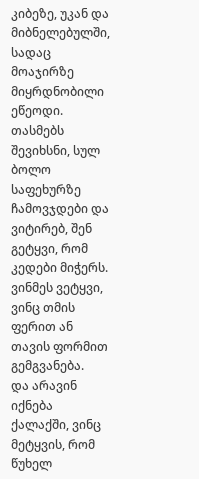კიბეზე, უკან და მიბნელებულში, სადაც მოაჯირზე მიყრდნობილი ეწეოდი.
თასმებს შევიხსნი, სულ ბოლო საფეხურზე ჩამოვჯდები და ვიტირებ, შენ გეტყვი, რომ კედები მიჭერს. ვინმეს ვეტყვი, ვინც თმის ფერით ან თავის ფორმით გემგვანება.
და არავინ იქნება ქალაქში, ვინც მეტყვის, რომ წუხელ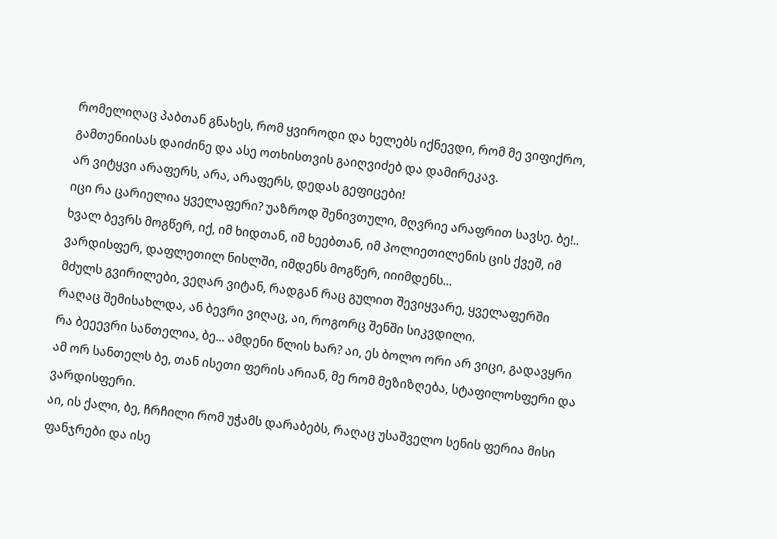რომელიღაც პაბთან გნახეს, რომ ყვიროდი და ხელებს იქნევდი, რომ მე ვიფიქრო, გამთენიისას დაიძინე და ასე ოთხისთვის გაიღვიძებ და დამირეკავ.
არ ვიტყვი არაფერს, არა, არაფერს, დედას გეფიცები!
იცი რა ცარიელია ყველაფერი? უაზროდ შენივთული, მღვრიე არაფრით სავსე. ბე!..
ხვალ ბევრს მოგწერ, იქ, იმ ხიდთან, იმ ხეებთან, იმ პოლიეთილენის ცის ქვეშ, იმ ვარდისფერ, დაფლეთილ ნისლში, იმდენს მოგწერ, იიიმდენს...
მძულს გვირილები, ვეღარ ვიტან, რადგან რაც გულით შევიყვარე, ყველაფერში რაღაც შემისახლდა, ან ბევრი ვიღაც, აი, როგორც შენში სიკვდილი.
რა ბეეევრი სანთელია, ბე... ამდენი წლის ხარ? აი, ეს ბოლო ორი არ ვიცი, გადავყრი ამ ორ სანთელს ბე, თან ისეთი ფერის არიან, მე რომ მეზიზღება, სტაფილოსფერი და ვარდისფერი.
აი, ის ქალი, ბე, ჩრჩილი რომ უჭამს დარაბებს, რაღაც უსაშველო სენის ფერია მისი ფანჯრები და ისე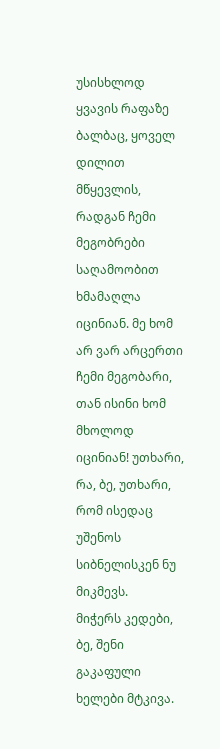უსისხლოდ ყვავის რაფაზე ბალბაც, ყოველ დილით მწყევლის, რადგან ჩემი მეგობრები საღამოობით ხმამაღლა იცინიან. მე ხომ არ ვარ არცერთი ჩემი მეგობარი, თან ისინი ხომ მხოლოდ იცინიან! უთხარი, რა, ბე, უთხარი, რომ ისედაც უშენოს სიბნელისკენ ნუ მიკმევს.
მიჭერს კედები, ბე, შენი გაკაფული ხელები მტკივა.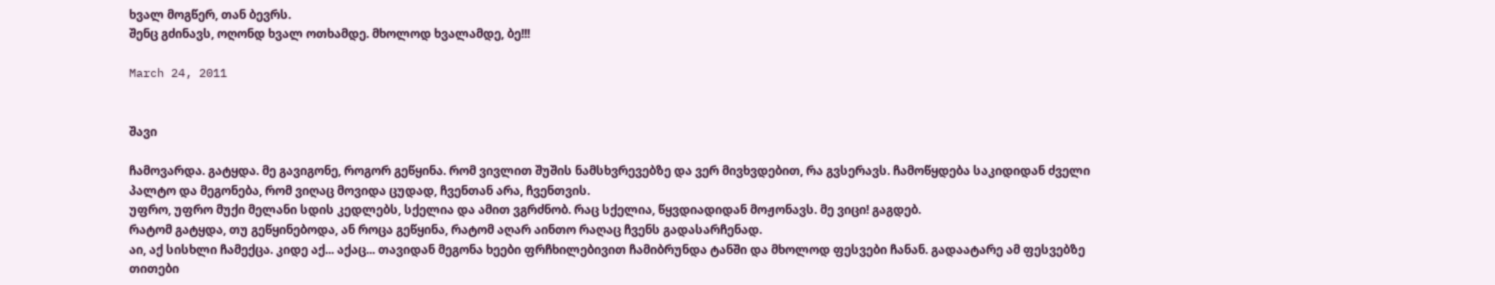ხვალ მოგწერ, თან ბევრს.
შენც გძინავს, ოღონდ ხვალ ოთხამდე. მხოლოდ ხვალამდე, ბე!!!

March 24, 2011


შავი

ჩამოვარდა. გატყდა. მე გავიგონე, როგორ გეწყინა. რომ ვივლით შუშის ნამსხვრევებზე და ვერ მივხვდებით, რა გვსერავს. ჩამოწყდება საკიდიდან ძველი პალტო და მეგონება, რომ ვიღაც მოვიდა ცუდად, ჩვენთან არა, ჩვენთვის.
უფრო, უფრო მუქი მელანი სდის კედლებს, სქელია და ამით ვგრძნობ. რაც სქელია, წყვდიადიდან მოჟონავს. მე ვიცი! გაგდებ.
რატომ გატყდა, თუ გეწყინებოდა, ან როცა გეწყინა, რატომ აღარ აინთო რაღაც ჩვენს გადასარჩენად.
აი, აქ სისხლი ჩამექცა. კიდე აქ... აქაც... თავიდან მეგონა ხეები ფრჩხილებივით ჩამიბრუნდა ტანში და მხოლოდ ფესვები ჩანან. გადაატარე ამ ფესვებზე თითები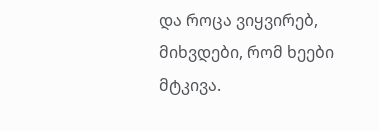და როცა ვიყვირებ, მიხვდები, რომ ხეები მტკივა.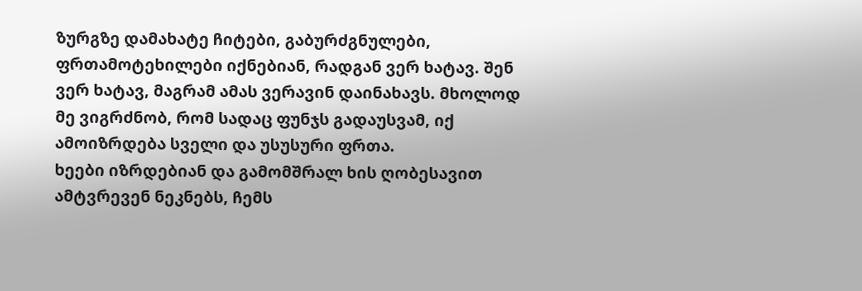ზურგზე დამახატე ჩიტები, გაბურძგნულები, ფრთამოტეხილები იქნებიან, რადგან ვერ ხატავ. შენ ვერ ხატავ, მაგრამ ამას ვერავინ დაინახავს. მხოლოდ მე ვიგრძნობ, რომ სადაც ფუნჯს გადაუსვამ, იქ ამოიზრდება სველი და უსუსური ფრთა.
ხეები იზრდებიან და გამომშრალ ხის ღობესავით ამტვრევენ ნეკნებს, ჩემს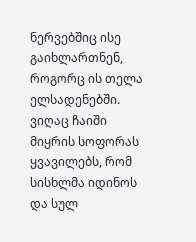ნერვებშიც ისე გაიხლართნენ, როგორც ის თელა ელსადენებში.
ვიღაც ჩაიში მიყრის სოფორას ყვავილებს, რომ სისხლმა იდინოს და სულ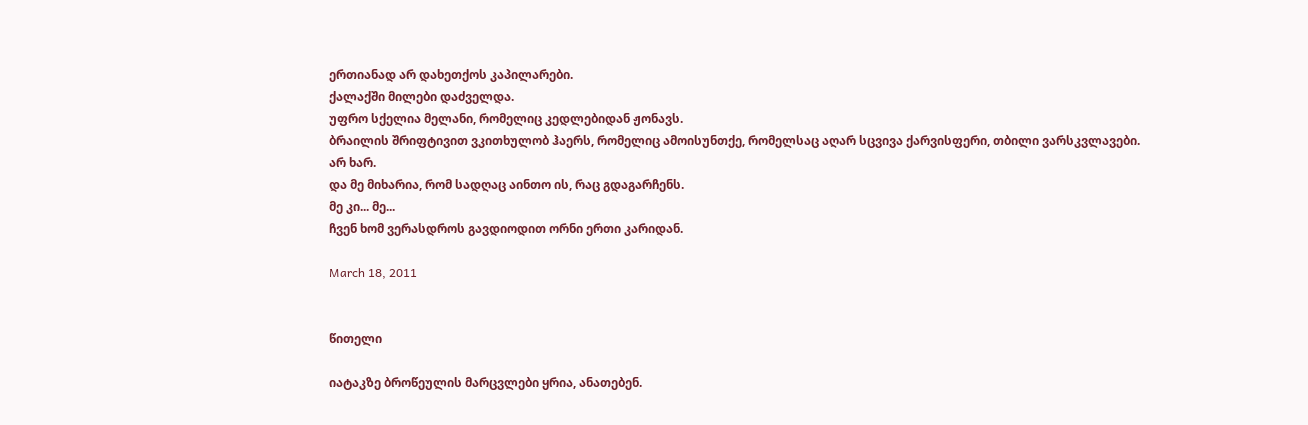ერთიანად არ დახეთქოს კაპილარები.
ქალაქში მილები დაძველდა.
უფრო სქელია მელანი, რომელიც კედლებიდან ჟონავს.
ბრაილის შრიფტივით ვკითხულობ ჰაერს, რომელიც ამოისუნთქე, რომელსაც აღარ სცვივა ქარვისფერი, თბილი ვარსკვლავები.
არ ხარ.
და მე მიხარია, რომ სადღაც აინთო ის, რაც გდაგარჩენს.
მე კი... მე...
ჩვენ ხომ ვერასდროს გავდიოდით ორნი ერთი კარიდან.

March 18, 2011


წითელი

იატაკზე ბროწეულის მარცვლები ყრია, ანათებენ.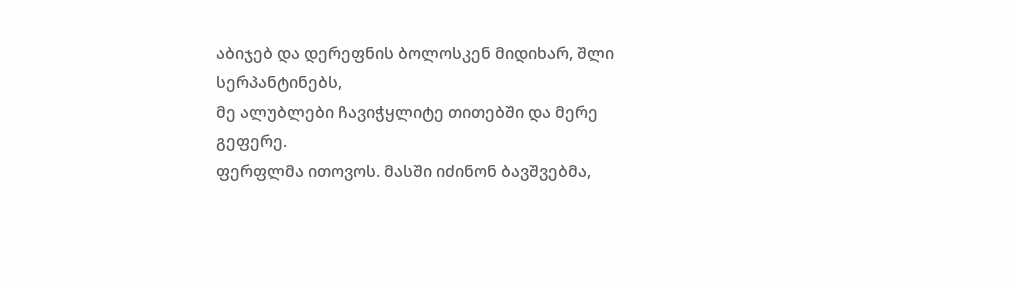აბიჯებ და დერეფნის ბოლოსკენ მიდიხარ, შლი სერპანტინებს,
მე ალუბლები ჩავიჭყლიტე თითებში და მერე გეფერე.
ფერფლმა ითოვოს. მასში იძინონ ბავშვებმა,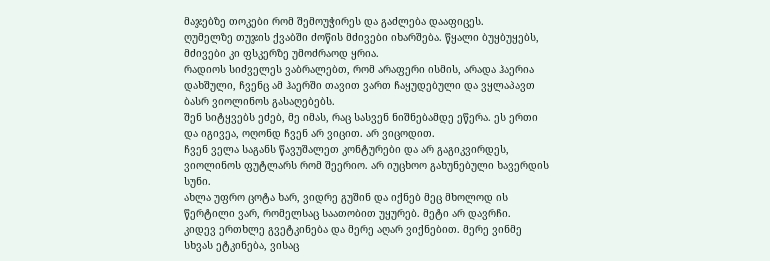მაჯებზე თოკები რომ შემოუჭირეს და გაძლება დააფიცეს.
ღუმელზე თუჯის ქვაბში ძოწის მძივები იხარშება. წყალი ბუყბუყებს, მძივები კი ფსკერზე უმოძრაოდ ყრია.
რადიოს სიძველეს ვაბრალებთ, რომ არაფერი ისმის, არადა ჰაერია დახშული, ჩვენც ამ ჰაერში თავით ვართ ჩაყუდებული და ვყლაპავთ ბასრ ვიოლინოს გასაღებებს.
შენ სიტყვებს ეძებ, მე იმას, რაც სასვენ ნიშნებამდე ეწერა. ეს ერთი და იგივეა, ოღონდ ჩვენ არ ვიცით. არ ვიცოდით.
ჩვენ ველა საგანს წავუშალეთ კონტურები და არ გაგიკვირდეს, ვიოლინოს ფუტლარს რომ შეერიო. არ იუცხოო გახუნებული ხავერდის სუნი.
ახლა უფრო ცოტა ხარ, ვიდრე გუშინ და იქნებ მეც მხოლოდ ის წერტილი ვარ, რომელსაც საათობით უყურებ. მეტი არ დავრჩი.
კიდევ ერთხლე გვეტკინება და მერე აღარ ვიქნებით. მერე ვინმე სხვას ეტკინება, ვისაც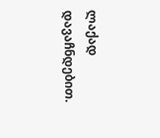ლაქად დავაჩნდებით.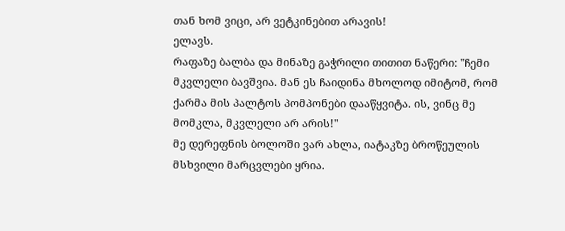თან ხომ ვიცი, არ ვეტკინებით არავის!
ელავს.
რაფაზე ბალბა და მინაზე გაჭრილი თითით ნაწერი: "ჩემი მკვლელი ბავშვია. მან ეს ჩაიდინა მხოლოდ იმიტომ, რომ ქარმა მის პალტოს პომპონები დააწყვიტა. ის, ვინც მე მომკლა, მკვლელი არ არის!"
მე დერეფნის ბოლოში ვარ ახლა, იატაკზე ბროწეულის მსხვილი მარცვლები ყრია.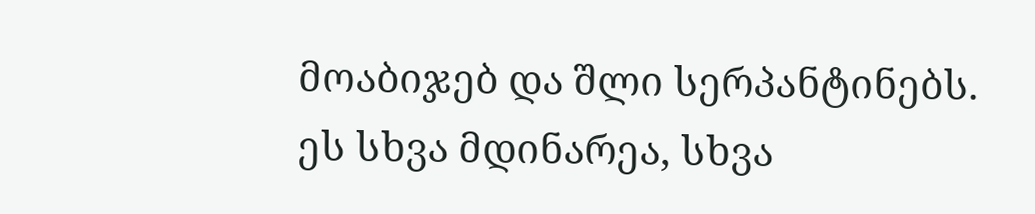მოაბიჯებ და შლი სერპანტინებს.
ეს სხვა მდინარეა, სხვა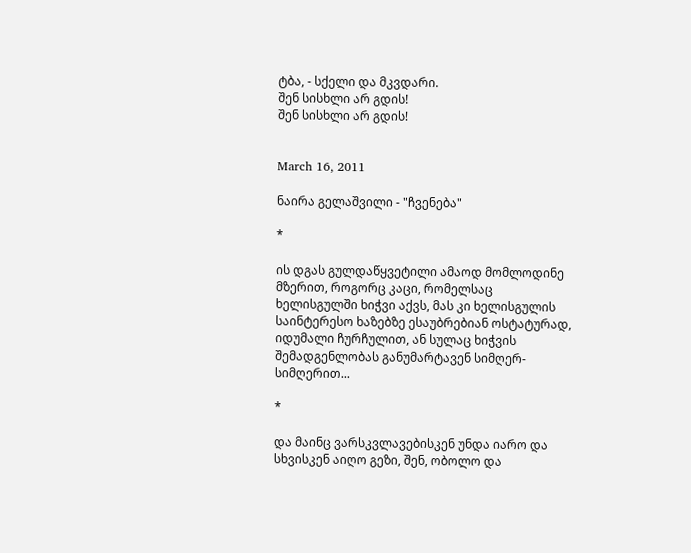ტბა, - სქელი და მკვდარი.
შენ სისხლი არ გდის!
შენ სისხლი არ გდის!


March 16, 2011

ნაირა გელაშვილი - "ჩვენება"

*

ის დგას გულდაწყვეტილი ამაოდ მომლოდინე მზერით, როგორც კაცი, რომელსაც ხელისგულში ხიჭვი აქვს, მას კი ხელისგულის საინტერესო ხაზებზე ესაუბრებიან ოსტატურად, იდუმალი ჩურჩულით, ან სულაც ხიჭვის შემადგენლობას განუმარტავენ სიმღერ-სიმღერით...

*

და მაინც ვარსკვლავებისკენ უნდა იარო და სხვისკენ აიღო გეზი, შენ, ობოლო და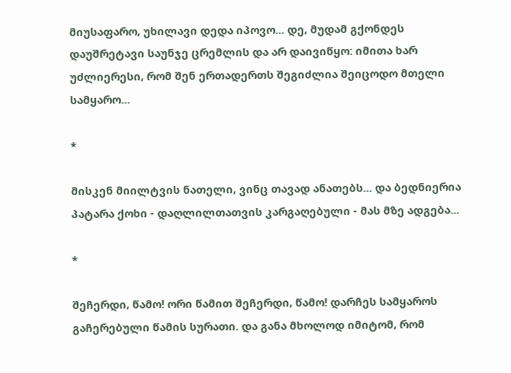მიუსაფარო, უხილავი დედა იპოვო... დე, მუდამ გქონდეს დაუშრეტავი საუნჯე ცრემლის და არ დაივიწყო: იმითა ხარ უძლიერესი, რომ შენ ერთადერთს შეგიძლია შეიცოდო მთელი სამყარო...

*

მისკენ მიილტვის ნათელი, ვინც თავად ანათებს... და ბედნიერია პატარა ქოხი - დაღლილთათვის კარგაღებული - მას მზე ადგება...

*

შეჩერდი, წამო! ორი წამით შეჩერდი, წამო! დარჩეს სამყაროს გაჩერებული წამის სურათი. და განა მხოლოდ იმიტომ, რომ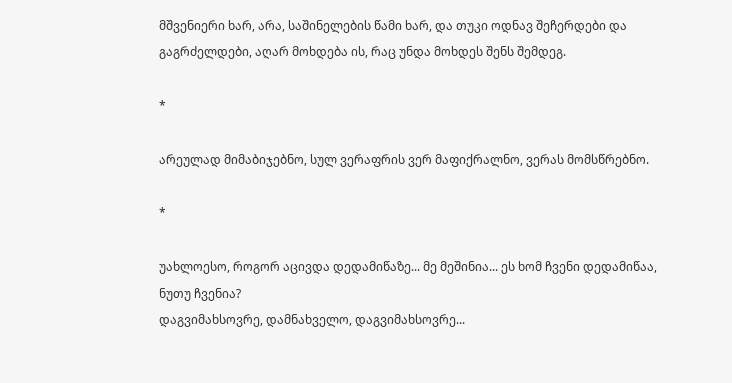მშვენიერი ხარ, არა, საშინელების წამი ხარ, და თუკი ოდნავ შეჩერდები და გაგრძელდები, აღარ მოხდება ის, რაც უნდა მოხდეს შენს შემდეგ.

*

არეულად მიმაბიჯებნო, სულ ვერაფრის ვერ მაფიქრალნო, ვერას მომსწრებნო.

*

უახლოესო, როგორ აცივდა დედამიწაზე... მე მეშინია... ეს ხომ ჩვენი დედამიწაა, ნუთუ ჩვენია?
დაგვიმახსოვრე, დამნახველო, დაგვიმახსოვრე...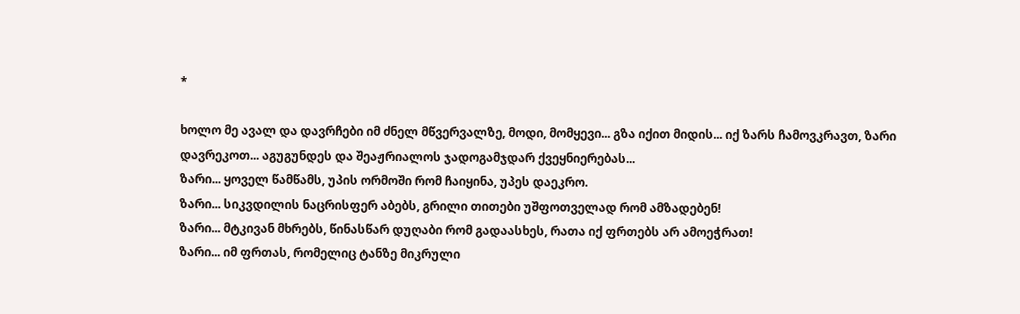*

ხოლო მე ავალ და დავრჩები იმ ძნელ მწვერვალზე, მოდი, მომყევი... გზა იქით მიდის... იქ ზარს ჩამოვკრავთ, ზარი დავრეკოთ... აგუგუნდეს და შეაჟრიალოს ჯადოგამჯდარ ქვეყნიერებას...
ზარი... ყოველ წამწამს, უპის ორმოში რომ ჩაიყინა, უპეს დაეკრო.
ზარი... სიკვდილის ნაცრისფერ აბებს, გრილი თითები უშფოთველად რომ ამზადებენ!
ზარი... მტკივან მხრებს, წინასწარ დუღაბი რომ გადაასხეს, რათა იქ ფრთებს არ ამოეჭრათ!
ზარი... იმ ფრთას, რომელიც ტანზე მიკრული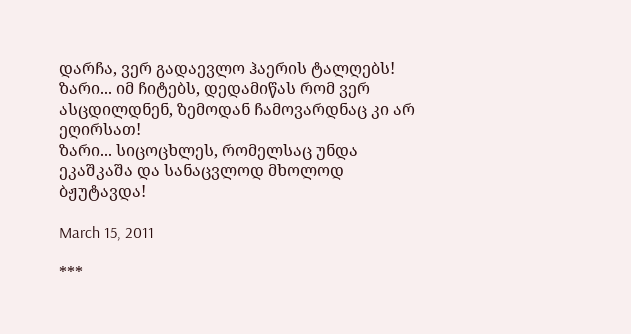დარჩა, ვერ გადაევლო ჰაერის ტალღებს!
ზარი... იმ ჩიტებს, დედამიწას რომ ვერ ასცდილდნენ, ზემოდან ჩამოვარდნაც კი არ ეღირსათ!
ზარი... სიცოცხლეს, რომელსაც უნდა ეკაშკაშა და სანაცვლოდ მხოლოდ ბჟუტავდა!

March 15, 2011

***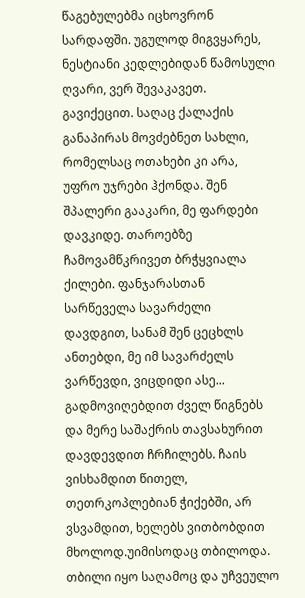წაგებულებმა იცხოვრონ სარდაფში. უგულოდ მიგვყარეს, ნესტიანი კედლებიდან წამოსული ღვარი, ვერ შევაკავეთ. გავიქეცით. საღაც ქალაქის განაპირას მოვძებნეთ სახლი, რომელსაც ოთახები კი არა, უფრო უჯრები ჰქონდა. შენ შპალერი გააკარი, მე ფარდები დავკიდე. თაროებზე ჩამოვამწკრივეთ ბრჭყვიალა ქილები. ფანჯარასთან სარწეველა სავარძელი დავდგით, სანამ შენ ცეცხლს ანთებდი, მე იმ სავარძელს ვარწევდი, ვიცდიდი ასე... გადმოვიღებდით ძველ წიგნებს და მერე საშაქრის თავსახურით დავდევდით ჩრჩილებს. ჩაის ვისხამდით წითელ, თეთრკოპლებიან ჭიქებში, არ ვსვამდით, ხელებს ვითბობდით მხოლოდ.უიმისოდაც თბილოდა.
თბილი იყო საღამოც და უჩვეულო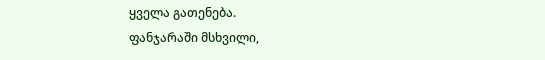ყველა გათენება.
ფანჯარაში მსხვილი,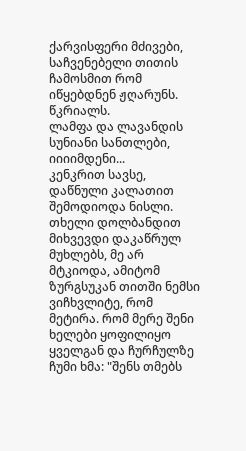ქარვისფერი მძივები, საჩვენებელი თითის ჩამოსმით რომ იწყებდნენ ჟღარუნს. წკრიალს.
ლამფა და ლავანდის სუნიანი სანთლები, იიიიმდენი...
კენკრით სავსე, დაწნული კალათით შემოდიოდა ნისლი.
თხელი დოლბანდით მიხვევდი დაკაწრულ მუხლებს, მე არ მტკიოდა, ამიტომ ზურგსუკან თითში ნემსი ვიჩხვლიტე, რომ მეტირა. რომ მერე შენი ხელები ყოფილიყო ყველგან და ჩურჩულზე ჩუმი ხმა: "შენს თმებს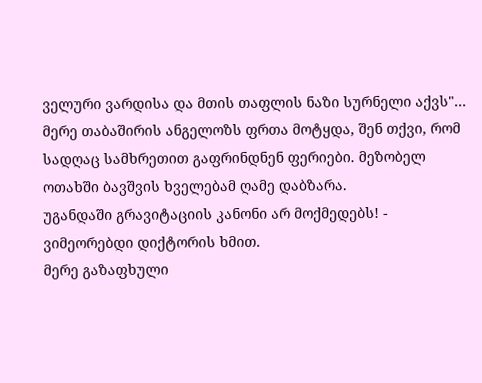ველური ვარდისა და მთის თაფლის ნაზი სურნელი აქვს"...
მერე თაბაშირის ანგელოზს ფრთა მოტყდა, შენ თქვი, რომ სადღაც სამხრეთით გაფრინდნენ ფერიები. მეზობელ ოთახში ბავშვის ხველებამ ღამე დაბზარა.
უგანდაში გრავიტაციის კანონი არ მოქმედებს! - ვიმეორებდი დიქტორის ხმით.
მერე გაზაფხული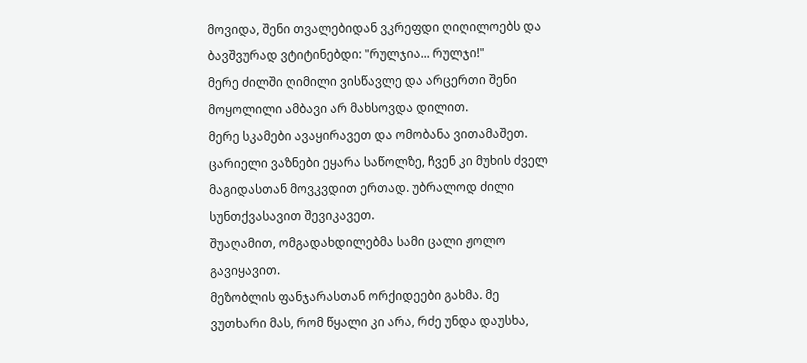მოვიდა, შენი თვალებიდან ვკრეფდი ღიღილოებს და ბავშვურად ვტიტინებდი: "რულჯია... რულჯი!"
მერე ძილში ღიმილი ვისწავლე და არცერთი შენი მოყოლილი ამბავი არ მახსოვდა დილით.
მერე სკამები ავაყირავეთ და ომობანა ვითამაშეთ. ცარიელი ვაზნები ეყარა საწოლზე, ჩვენ კი მუხის ძველ მაგიდასთან მოვკვდით ერთად. უბრალოდ ძილი სუნთქვასავით შევიკავეთ.
შუაღამით, ომგადახდილებმა სამი ცალი ჟოლო გავიყავით.
მეზობლის ფანჯარასთან ორქიდეები გახმა. მე ვუთხარი მას, რომ წყალი კი არა, რძე უნდა დაუსხა,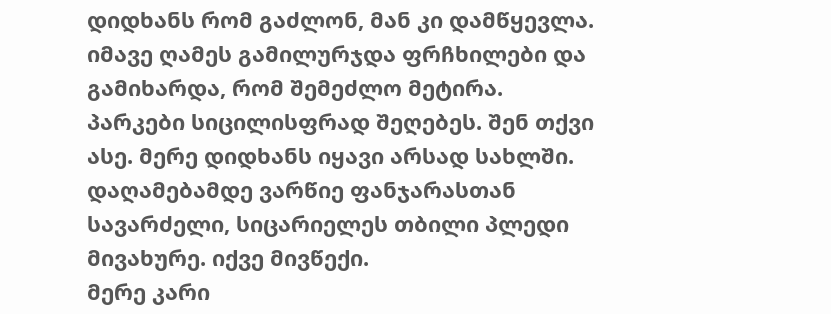დიდხანს რომ გაძლონ, მან კი დამწყევლა.
იმავე ღამეს გამილურჯდა ფრჩხილები და გამიხარდა, რომ შემეძლო მეტირა.
პარკები სიცილისფრად შეღებეს. შენ თქვი ასე. მერე დიდხანს იყავი არსად სახლში. დაღამებამდე ვარწიე ფანჯარასთან სავარძელი, სიცარიელეს თბილი პლედი მივახურე. იქვე მივწექი.
მერე კარი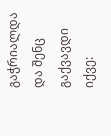გაჭრიალდა და შენც გაქვავდი იქვე: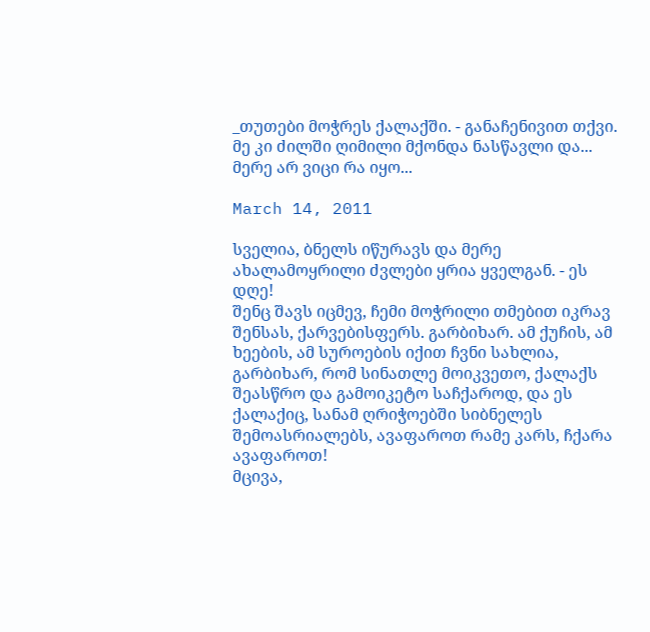_თუთები მოჭრეს ქალაქში. - განაჩენივით თქვი.
მე კი ძილში ღიმილი მქონდა ნასწავლი და... მერე არ ვიცი რა იყო...

March 14, 2011

სველია, ბნელს იწურავს და მერე ახალამოყრილი ძვლები ყრია ყველგან. - ეს დღე!
შენც შავს იცმევ, ჩემი მოჭრილი თმებით იკრავ შენსას, ქარვებისფერს. გარბიხარ. ამ ქუჩის, ამ ხეების, ამ სუროების იქით ჩვნი სახლია, გარბიხარ, რომ სინათლე მოიკვეთო, ქალაქს შეასწრო და გამოიკეტო საჩქაროდ, და ეს ქალაქიც, სანამ ღრიჭოებში სიბნელეს შემოასრიალებს, ავაფაროთ რამე კარს, ჩქარა ავაფაროთ!
მცივა,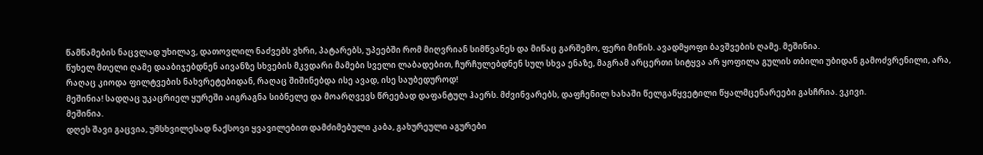წამწამების ნაცვლად უხილავ, დათოვლილ ნაძვებს ვხრი, პატარებს, უპეებში რომ მიღვრიან სიმწვანეს და მიწაც გარშემო, ფერი მიწის. ავადმყოფი ბავშვების ღამე. მეშინია.
წუხელ მთელი ღამე დააბიჯებდნენ აივანზე სხვების მკვდარი მამები სველი ლაბადებით, ჩურჩულებდნენ სულ სხვა ენაზე, მაგრამ არცერთი სიტყვა არ ყოფილა გულის თბილი უბიდან გამოძვრენილი, არა, რაღაც კიოდა ფილტვების ნახვრეტებიდან, რაღაც შიშინებდა ისე ავად, ისე საუბედუროდ!
მეშინია! სადღაც უკაცრიელ ყურეში აიგრაგნა სიბნელე და მოარღვევს წრეებად დაფანტულ ჰაერს. მძვინვარებს, დაფჩენილ ხახაში წელგაწყვეტილი წყალმცენარეები გასჩრია. ვკივი.
მეშინია.
დღეს შავი გაცვია, უმსხვილესად ნაქსოვი ყვავილებით დამძიმებული კაბა, გახურეული აგურები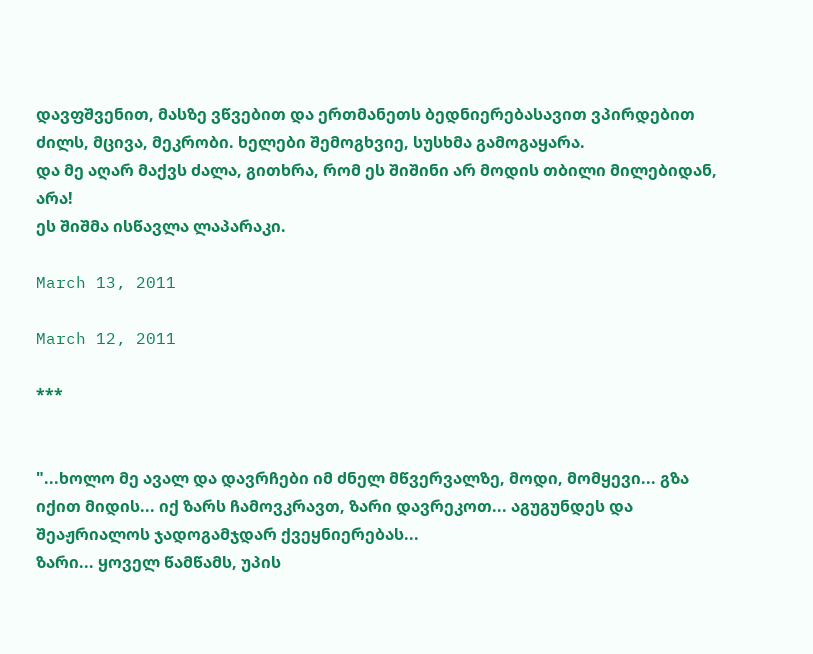დავფშვენით, მასზე ვწვებით და ერთმანეთს ბედნიერებასავით ვპირდებით ძილს, მცივა, მეკრობი. ხელები შემოგხვიე, სუსხმა გამოგაყარა.
და მე აღარ მაქვს ძალა, გითხრა, რომ ეს შიშინი არ მოდის თბილი მილებიდან, არა!
ეს შიშმა ისწავლა ლაპარაკი.

March 13, 2011

March 12, 2011

***


"...ხოლო მე ავალ და დავრჩები იმ ძნელ მწვერვალზე, მოდი, მომყევი... გზა იქით მიდის... იქ ზარს ჩამოვკრავთ, ზარი დავრეკოთ... აგუგუნდეს და შეაჟრიალოს ჯადოგამჯდარ ქვეყნიერებას...
ზარი... ყოველ წამწამს, უპის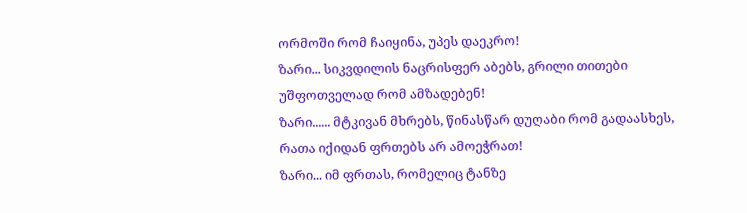ორმოში რომ ჩაიყინა, უპეს დაეკრო!
ზარი... სიკვდილის ნაცრისფერ აბებს, გრილი თითები უშფოთველად რომ ამზადებენ!
ზარი...... მტკივან მხრებს, წინასწარ დუღაბი რომ გადაასხეს, რათა იქიდან ფრთებს არ ამოეჭრათ!
ზარი... იმ ფრთას, რომელიც ტანზე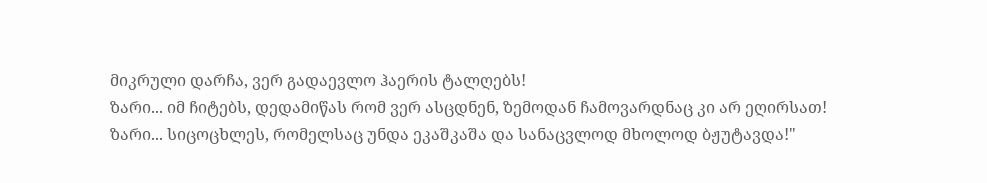მიკრული დარჩა, ვერ გადაევლო ჰაერის ტალღებს!
ზარი... იმ ჩიტებს, დედამიწას რომ ვერ ასცდნენ, ზემოდან ჩამოვარდნაც კი არ ეღირსათ!
ზარი... სიცოცხლეს, რომელსაც უნდა ეკაშკაშა და სანაცვლოდ მხოლოდ ბჟუტავდა!"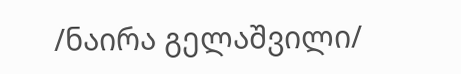/ნაირა გელაშვილი/